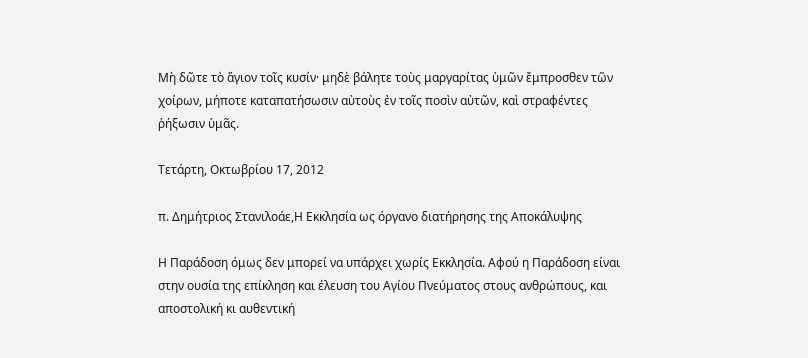Μὴ δῶτε τὸ ἅγιον τοῖς κυσίν· μηδὲ βάλητε τοὺς μαργαρίτας ὑμῶν ἔμπροσθεν τῶν χοίρων, μήποτε καταπατήσωσιν αὐτοὺς ἐν τοῖς ποσὶν αὐτῶν, καὶ στραφέντες ῥήξωσιν ὑμᾶς.

Τετάρτη, Οκτωβρίου 17, 2012

π. Δημήτριος Στανιλοάε,Η Εκκλησία ως όργανο διατήρησης της Αποκάλυψης

Η Παράδοση όμως δεν μπορεί να υπάρχει χωρίς Εκκλησία. Αφού η Παράδοση είναι στην ουσία της επίκληση και έλευση του Αγίου Πνεύματος στους ανθρώπους, και αποστολική κι αυθεντική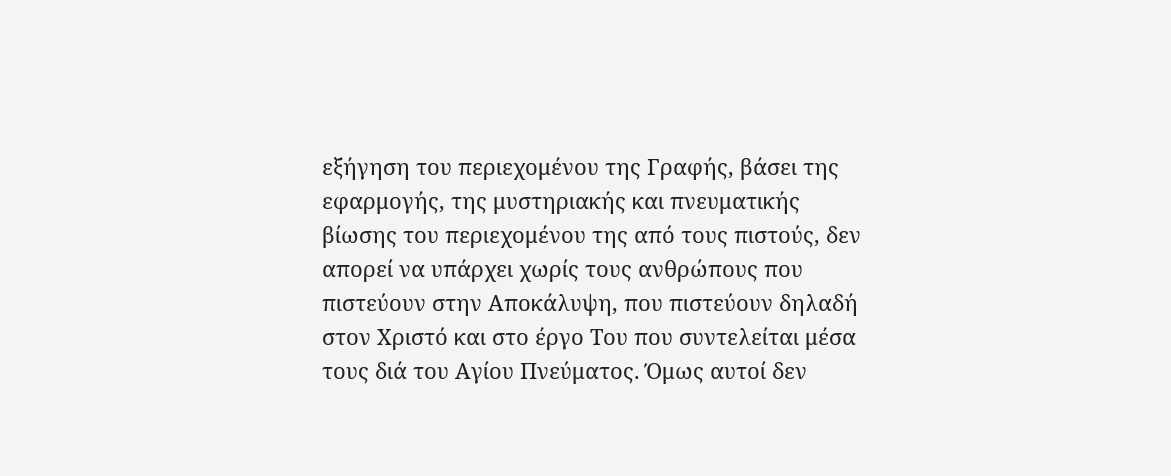εξήγηση του περιεχομένου της Γραφής, βάσει της εφαρμογής, της μυστηριακής και πνευματικής βίωσης του περιεχομένου της από τους πιστούς, δεν απορεί να υπάρχει χωρίς τους ανθρώπους που πιστεύουν στην Αποκάλυψη, που πιστεύουν δηλαδή στον Χριστό και στο έργο Του που συντελείται μέσα τους διά του Αγίου Πνεύματος. Όμως αυτοί δεν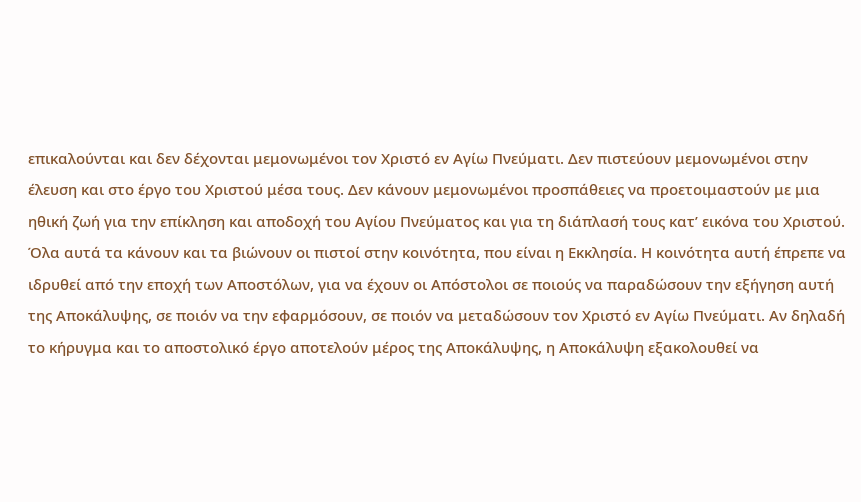επικαλούνται και δεν δέχονται μεμονωμένοι τον Χριστό εν Αγίω Πνεύματι. Δεν πιστεύουν μεμονωμένοι στην έλευση και στο έργο του Χριστού μέσα τους. Δεν κάνουν μεμονωμένοι προσπάθειες να προετοιμαστούν με μια ηθική ζωή για την επίκληση και αποδοχή του Αγίου Πνεύματος και για τη διάπλασή τους κατ’ εικόνα του Χριστού. Όλα αυτά τα κάνουν και τα βιώνουν οι πιστοί στην κοινότητα, που είναι η Εκκλησία. Η κοινότητα αυτή έπρεπε να ιδρυθεί από την εποχή των Αποστόλων, για να έχουν οι Απόστολοι σε ποιούς να παραδώσουν την εξήγηση αυτή της Αποκάλυψης, σε ποιόν να την εφαρμόσουν, σε ποιόν να μεταδώσουν τον Χριστό εν Αγίω Πνεύματι. Αν δηλαδή το κήρυγμα και το αποστολικό έργο αποτελούν μέρος της Αποκάλυψης, η Αποκάλυψη εξακολουθεί να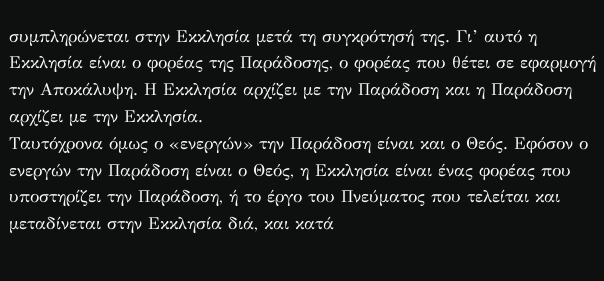συμπληρώνεται στην Εκκλησία μετά τη συγκρότησή της. Γι’ αυτό η Εκκλησία είναι ο φορέας της Παράδοσης, ο φορέας που θέτει σε εφαρμογή την Αποκάλυψη. Η Εκκλησία αρχίζει με την Παράδοση και η Παράδοση αρχίζει με την Εκκλησία.
Ταυτόχρονα όμως ο «ενεργών» την Παράδοση είναι και ο Θεός. Εφόσον ο ενεργών την Παράδοση είναι ο Θεός, η Εκκλησία είναι ένας φορέας που υποστηρίζει την Παράδοση, ή το έργο του Πνεύματος που τελείται και μεταδίνεται στην Εκκλησία διά, και κατά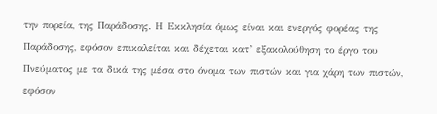την πορεία, της Παράδοσης. Η Εκκλησία όμως είναι και ενεργός φορέας της Παράδοσης, εφόσον επικαλείται και δέχεται κατ’ εξακολούθηση το έργο του Πνεύματος με τα δικά της μέσα στο όνομα των πιστών και για χάρη των πιστών, εφόσον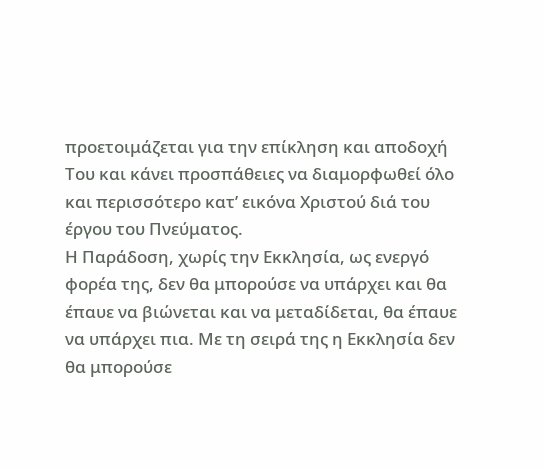προετοιμάζεται για την επίκληση και αποδοχή Του και κάνει προσπάθειες να διαμορφωθεί όλο και περισσότερο κατ’ εικόνα Χριστού διά του έργου του Πνεύματος.
Η Παράδοση, χωρίς την Εκκλησία, ως ενεργό φορέα της, δεν θα μπορούσε να υπάρχει και θα έπαυε να βιώνεται και να μεταδίδεται, θα έπαυε να υπάρχει πια. Με τη σειρά της η Εκκλησία δεν θα μπορούσε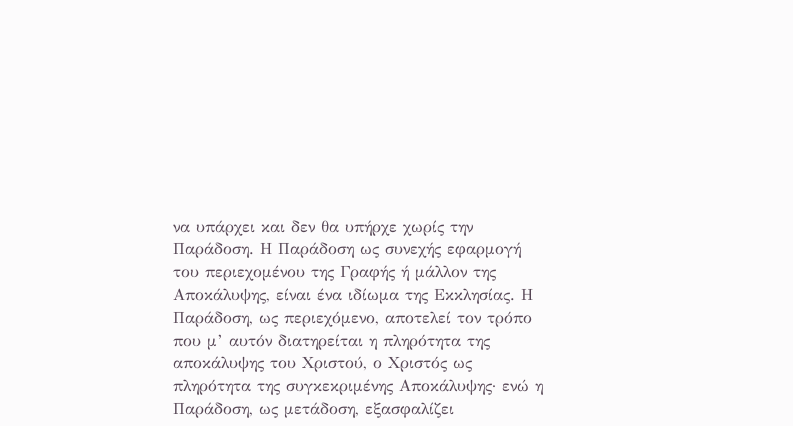να υπάρχει και δεν θα υπήρχε χωρίς την Παράδοση. Η Παράδοση ως συνεχής εφαρμογή του περιεχομένου της Γραφής ή μάλλον της Αποκάλυψης, είναι ένα ιδίωμα της Εκκλησίας. Η Παράδοση, ως περιεχόμενο, αποτελεί τον τρόπο που μ’ αυτόν διατηρείται η πληρότητα της αποκάλυψης του Χριστού, ο Χριστός ως πληρότητα της συγκεκριμένης Αποκάλυψης· ενώ η Παράδοση, ως μετάδοση, εξασφαλίζει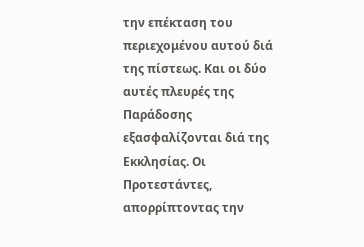την επέκταση του περιεχομένου αυτού διά της πίστεως. Και οι δύο αυτές πλευρές της Παράδοσης εξασφαλίζονται διά της Εκκλησίας. Οι Προτεστάντες, απορρίπτοντας την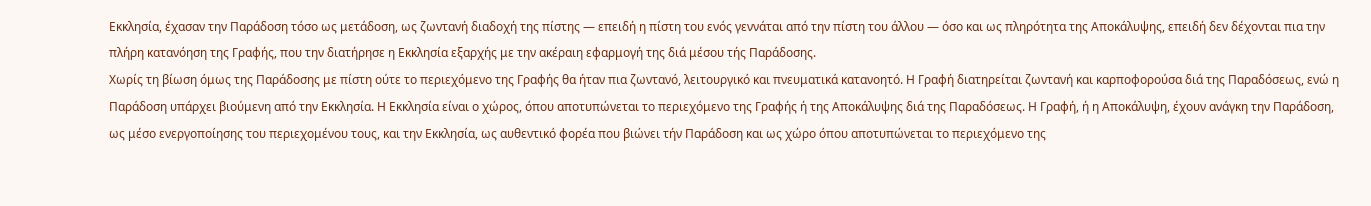Εκκλησία, έχασαν την Παράδοση τόσο ως μετάδοση, ως ζωντανή διαδοχή της πίστης — επειδή η πίστη του ενός γεννάται από την πίστη του άλλου — όσο και ως πληρότητα της Αποκάλυψης, επειδή δεν δέχονται πια την πλήρη κατανόηση της Γραφής, που την διατήρησε η Εκκλησία εξαρχής με την ακέραιη εφαρμογή της διά μέσου τής Παράδοσης.
Χωρίς τη βίωση όμως της Παράδοσης με πίστη ούτε το περιεχόμενο της Γραφής θα ήταν πια ζωντανό, λειτουργικό και πνευματικά κατανοητό. Η Γραφή διατηρείται ζωντανή και καρποφορούσα διά της Παραδόσεως, ενώ η Παράδοση υπάρχει βιούμενη από την Εκκλησία. Η Εκκλησία είναι ο χώρος, όπου αποτυπώνεται το περιεχόμενο της Γραφής ή της Αποκάλυψης διά της Παραδόσεως. Η Γραφή, ή η Αποκάλυψη, έχουν ανάγκη την Παράδοση, ως μέσο ενεργοποίησης του περιεχομένου τους, και την Εκκλησία, ως αυθεντικό φορέα που βιώνει τήν Παράδοση και ως χώρο όπου αποτυπώνεται το περιεχόμενο της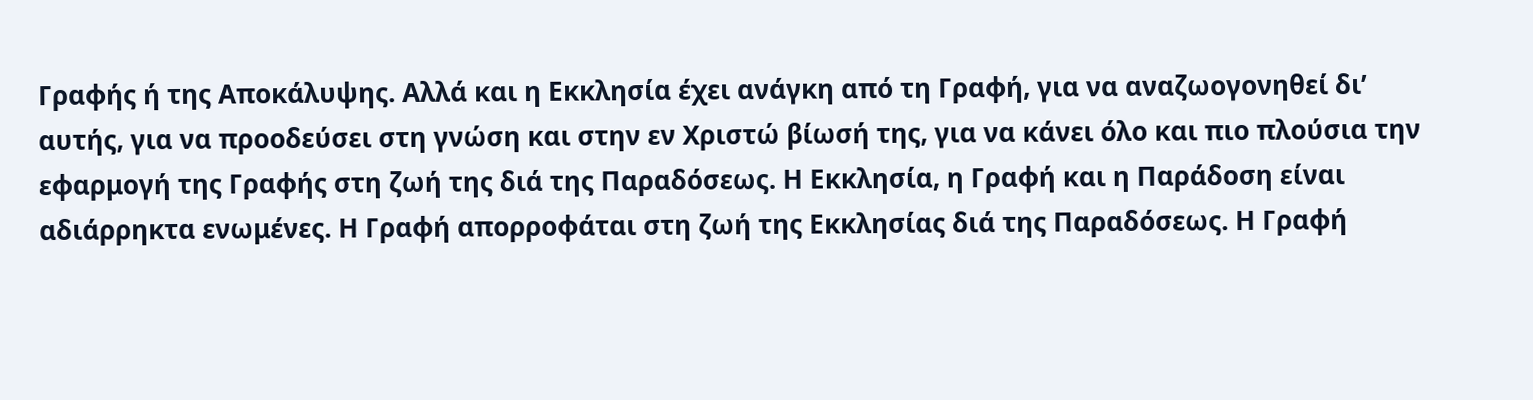Γραφής ή της Αποκάλυψης. Αλλά και η Εκκλησία έχει ανάγκη από τη Γραφή, για να αναζωογονηθεί δι’ αυτής, για να προοδεύσει στη γνώση και στην εν Χριστώ βίωσή της, για να κάνει όλο και πιο πλούσια την εφαρμογή της Γραφής στη ζωή της διά της Παραδόσεως. Η Εκκλησία, η Γραφή και η Παράδοση είναι αδιάρρηκτα ενωμένες. Η Γραφή απορροφάται στη ζωή της Εκκλησίας διά της Παραδόσεως. Η Γραφή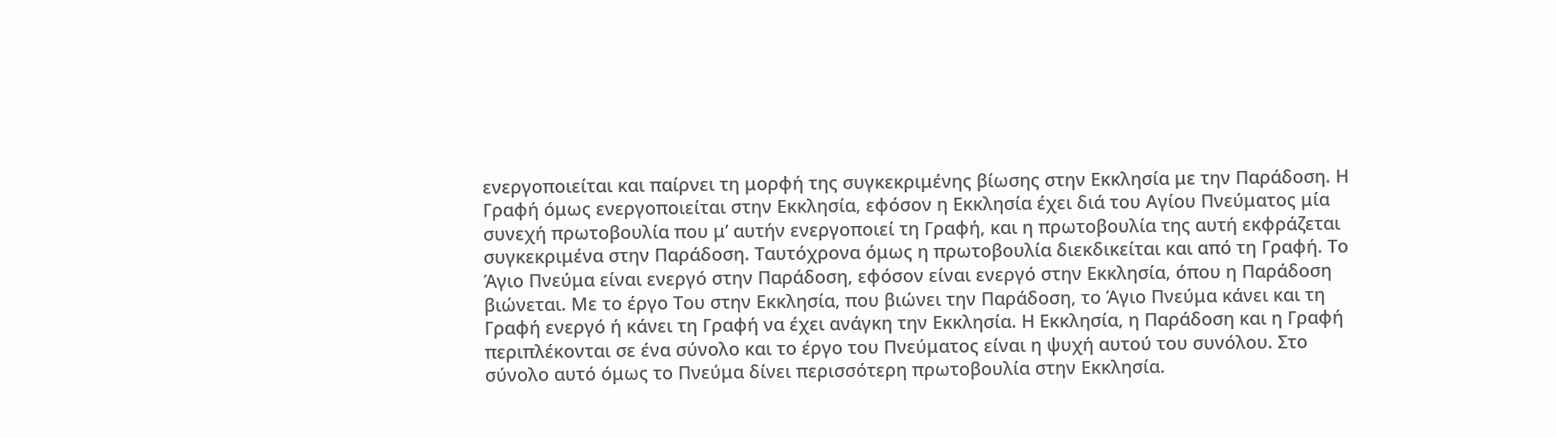ενεργοποιείται και παίρνει τη μορφή της συγκεκριμένης βίωσης στην Εκκλησία με την Παράδοση. Η Γραφή όμως ενεργοποιείται στην Εκκλησία, εφόσον η Εκκλησία έχει διά του Αγίου Πνεύματος μία συνεχή πρωτοβουλία που μ’ αυτήν ενεργοποιεί τη Γραφή, και η πρωτοβουλία της αυτή εκφράζεται συγκεκριμένα στην Παράδοση. Ταυτόχρονα όμως η πρωτοβουλία διεκδικείται και από τη Γραφή. Το Άγιο Πνεύμα είναι ενεργό στην Παράδοση, εφόσον είναι ενεργό στην Εκκλησία, όπου η Παράδοση βιώνεται. Με το έργο Του στην Εκκλησία, που βιώνει την Παράδοση, το Άγιο Πνεύμα κάνει και τη Γραφή ενεργό ή κάνει τη Γραφή να έχει ανάγκη την Εκκλησία. Η Εκκλησία, η Παράδοση και η Γραφή περιπλέκονται σε ένα σύνολο και το έργο του Πνεύματος είναι η ψυχή αυτού του συνόλου. Στο σύνολο αυτό όμως το Πνεύμα δίνει περισσότερη πρωτοβουλία στην Εκκλησία.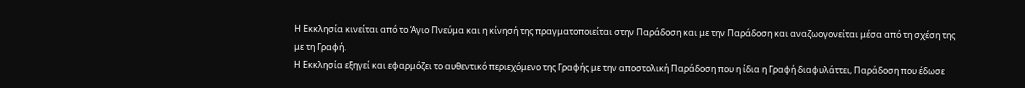Η Εκκλησία κινείται από το Άγιο Πνεύμα και η κίνησή της πραγματοποιείται στην Παράδοση και με την Παράδοση και αναζωογονείται μέσα από τη σχέση της με τη Γραφή.
Η Εκκλησία εξηγεί και εφαρμόζει το αυθεντικό περιεχόμενο της Γραφής με την αποστολική Παράδοση που η ίδια η Γραφή διαφυλάττει, Παράδοση που έδωσε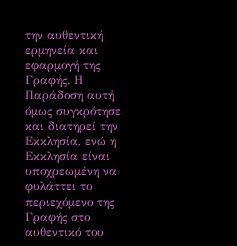την αυθεντική ερμηνεία και εφαρμογή της Γραφής. Η Παράδοση αυτή όμως συγκρότησε και διατηρεί την Εκκλησία, ενώ η Εκκλησία είναι υποχρεωμένη να φυλάττει το περιεχόμενο της Γραφής στο αυθεντικό του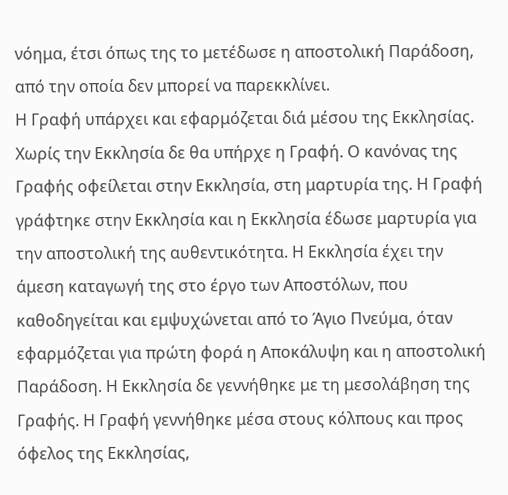νόημα, έτσι όπως της το μετέδωσε η αποστολική Παράδοση, από την οποία δεν μπορεί να παρεκκλίνει.
Η Γραφή υπάρχει και εφαρμόζεται διά μέσου της Εκκλησίας. Χωρίς την Εκκλησία δε θα υπήρχε η Γραφή. Ο κανόνας της Γραφής οφείλεται στην Εκκλησία, στη μαρτυρία της. Η Γραφή γράφτηκε στην Εκκλησία και η Εκκλησία έδωσε μαρτυρία για την αποστολική της αυθεντικότητα. Η Εκκλησία έχει την άμεση καταγωγή της στο έργο των Αποστόλων, που καθοδηγείται και εμψυχώνεται από το Άγιο Πνεύμα, όταν εφαρμόζεται για πρώτη φορά η Αποκάλυψη και η αποστολική Παράδοση. Η Εκκλησία δε γεννήθηκε με τη μεσολάβηση της Γραφής. Η Γραφή γεννήθηκε μέσα στους κόλπους και προς όφελος της Εκκλησίας,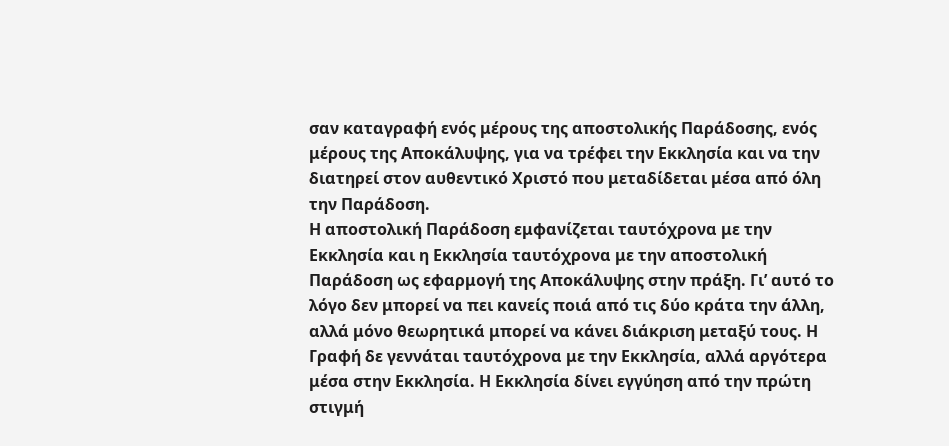σαν καταγραφή ενός μέρους της αποστολικής Παράδοσης, ενός μέρους της Αποκάλυψης, για να τρέφει την Εκκλησία και να την διατηρεί στον αυθεντικό Χριστό που μεταδίδεται μέσα από όλη την Παράδοση.
Η αποστολική Παράδοση εμφανίζεται ταυτόχρονα με την Εκκλησία και η Εκκλησία ταυτόχρονα με την αποστολική Παράδοση ως εφαρμογή της Αποκάλυψης στην πράξη. Γι’ αυτό το λόγο δεν μπορεί να πει κανείς ποιά από τις δύο κράτα την άλλη, αλλά μόνο θεωρητικά μπορεί να κάνει διάκριση μεταξύ τους. Η Γραφή δε γεννάται ταυτόχρονα με την Εκκλησία, αλλά αργότερα μέσα στην Εκκλησία. Η Εκκλησία δίνει εγγύηση από την πρώτη στιγμή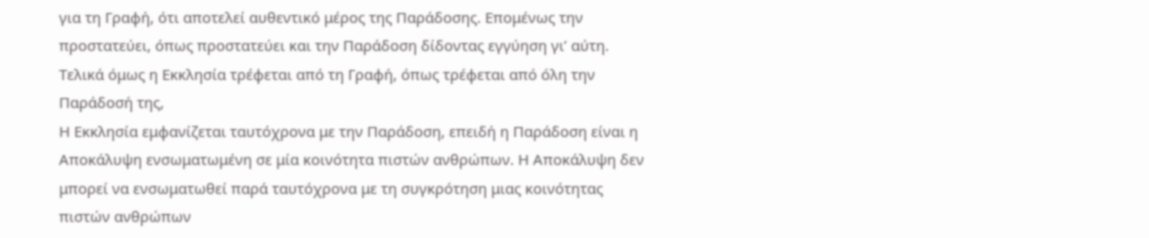για τη Γραφή, ότι αποτελεί αυθεντικό μέρος της Παράδοσης. Επομένως την προστατεύει, όπως προστατεύει και την Παράδοση δίδοντας εγγύηση γι’ αύτη. Τελικά όμως η Εκκλησία τρέφεται από τη Γραφή, όπως τρέφεται από όλη την Παράδοσή της,
Η Εκκλησία εμφανίζεται ταυτόχρονα με την Παράδοση, επειδή η Παράδοση είναι η Αποκάλυψη ενσωματωμένη σε μία κοινότητα πιστών ανθρώπων. Η Αποκάλυψη δεν μπορεί να ενσωματωθεί παρά ταυτόχρονα με τη συγκρότηση μιας κοινότητας πιστών ανθρώπων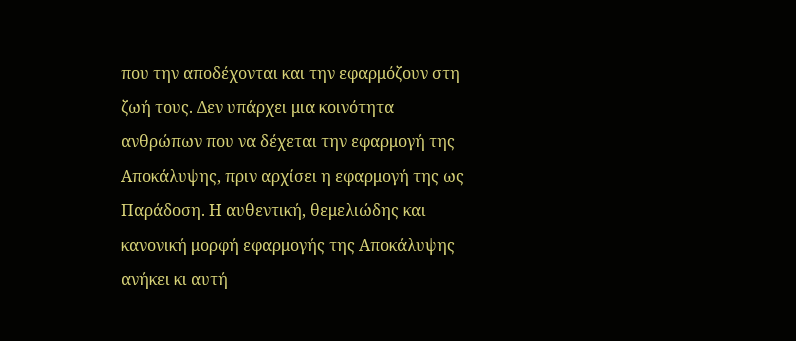που την αποδέχονται και την εφαρμόζουν στη ζωή τους. Δεν υπάρχει μια κοινότητα ανθρώπων που να δέχεται την εφαρμογή της Αποκάλυψης, πριν αρχίσει η εφαρμογή της ως Παράδοση. Η αυθεντική, θεμελιώδης και κανονική μορφή εφαρμογής της Αποκάλυψης ανήκει κι αυτή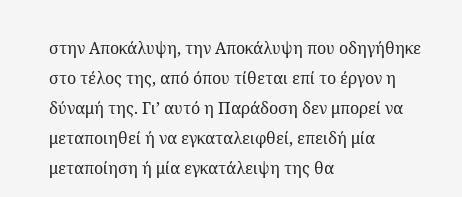στην Αποκάλυψη, την Αποκάλυψη που οδηγήθηκε στο τέλος της, από όπου τίθεται επί το έργον η δύναμή της. Γι’ αυτό η Παράδοση δεν μπορεί να μεταποιηθεί ή να εγκαταλειφθεί, επειδή μία μεταποίηση ή μία εγκατάλειψη της θα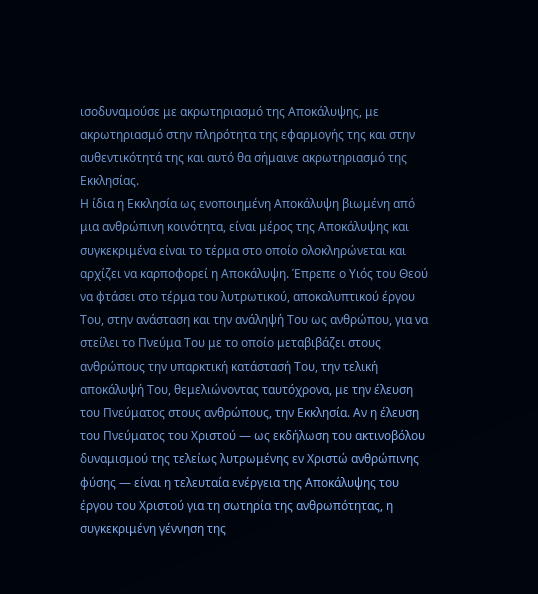ισοδυναμούσε με ακρωτηριασμό της Αποκάλυψης, με ακρωτηριασμό στην πληρότητα της εφαρμογής της και στην αυθεντικότητά της και αυτό θα σήμαινε ακρωτηριασμό της Εκκλησίας.
Η ίδια η Εκκλησία ως ενοποιημένη Αποκάλυψη βιωμένη από μια ανθρώπινη κοινότητα, είναι μέρος της Αποκάλυψης και συγκεκριμένα είναι το τέρμα στο οποίο ολοκληρώνεται και αρχίζει να καρποφορεί η Αποκάλυψη. Έπρεπε ο Υιός του Θεού να φτάσει στο τέρμα του λυτρωτικού, αποκαλυπτικού έργου Του, στην ανάσταση και την ανάληψή Του ως ανθρώπου, για να στείλει το Πνεύμα Του με το οποίο μεταβιβάζει στους ανθρώπους την υπαρκτική κατάστασή Του, την τελική αποκάλυψή Του, θεμελιώνοντας ταυτόχρονα, με την έλευση του Πνεύματος στους ανθρώπους, την Εκκλησία. Αν η έλευση του Πνεύματος του Χριστού — ως εκδήλωση του ακτινοβόλου δυναμισμού της τελείως λυτρωμένης εν Χριστώ ανθρώπινης φύσης — είναι η τελευταία ενέργεια της Αποκάλυψης του έργου του Χριστού για τη σωτηρία της ανθρωπότητας, η συγκεκριμένη γέννηση της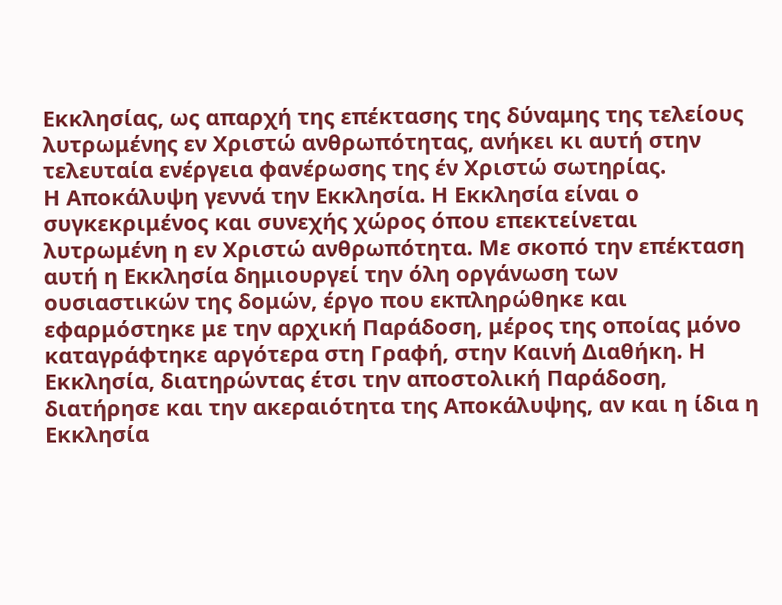Εκκλησίας, ως απαρχή της επέκτασης της δύναμης της τελείους λυτρωμένης εν Χριστώ ανθρωπότητας, ανήκει κι αυτή στην τελευταία ενέργεια φανέρωσης της έν Χριστώ σωτηρίας.
Η Αποκάλυψη γεννά την Εκκλησία. Η Εκκλησία είναι ο συγκεκριμένος και συνεχής χώρος όπου επεκτείνεται λυτρωμένη η εν Χριστώ ανθρωπότητα. Με σκοπό την επέκταση αυτή η Εκκλησία δημιουργεί την όλη οργάνωση των ουσιαστικών της δομών, έργο που εκπληρώθηκε και εφαρμόστηκε με την αρχική Παράδοση, μέρος της οποίας μόνο καταγράφτηκε αργότερα στη Γραφή, στην Καινή Διαθήκη. Η Εκκλησία, διατηρώντας έτσι την αποστολική Παράδοση, διατήρησε και την ακεραιότητα της Αποκάλυψης, αν και η ίδια η Εκκλησία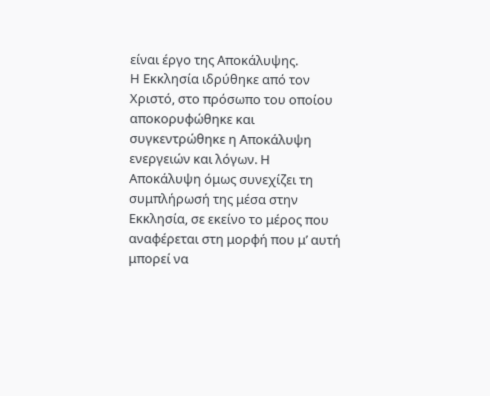είναι έργο της Αποκάλυψης.
Η Εκκλησία ιδρύθηκε από τον Χριστό, στο πρόσωπο του οποίου αποκορυφώθηκε και συγκεντρώθηκε η Αποκάλυψη ενεργειών και λόγων. Η Αποκάλυψη όμως συνεχίζει τη συμπλήρωσή της μέσα στην Εκκλησία, σε εκείνο το μέρος που αναφέρεται στη μορφή που μ’ αυτή μπορεί να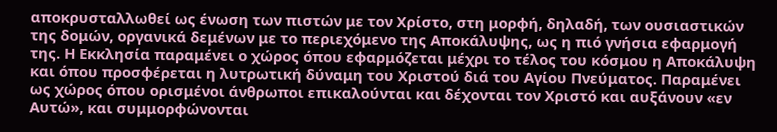αποκρυσταλλωθεί ως ένωση των πιστών με τον Χρίστο, στη μορφή, δηλαδή, των ουσιαστικών της δομών, οργανικά δεμένων με το περιεχόμενο της Αποκάλυψης, ως η πιό γνήσια εφαρμογή της. Η Εκκλησία παραμένει ο χώρος όπου εφαρμόζεται μέχρι το τέλος του κόσμου η Αποκάλυψη και όπου προσφέρεται η λυτρωτική δύναμη του Χριστού διά του Αγίου Πνεύματος. Παραμένει ως χώρος όπου ορισμένοι άνθρωποι επικαλούνται και δέχονται τον Χριστό και αυξάνουν «εν Αυτώ», και συμμορφώνονται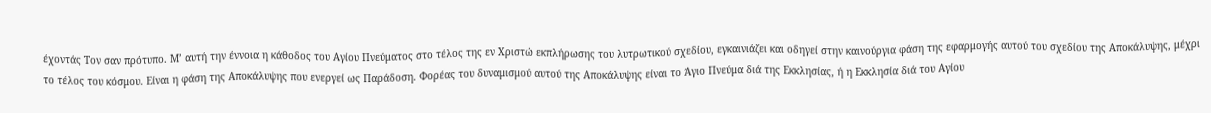έχοντάς Τον σαν πρότυπο. Μ’ αυτή την έννοια η κάθοδος του Αγίου Πνεύματος στο τέλος της εν Χριστώ εκπλήρωσης του λυτρωτικού σχεδίου, εγκαινιάζει και οδηγεί στην καινούργια φάση της εφαρμογής αυτού του σχεδίου της Αποκάλυψης, μέχρι το τέλος του κόσμου. Είναι η φάση της Αποκάλυψης που ενεργεί ως Παράδοση. Φορέας του δυναμισμού αυτού της Αποκάλυψης είναι το Άγιο Πνεύμα διά της Εκκλησίας, ή η Εκκλησία διά του Αγίου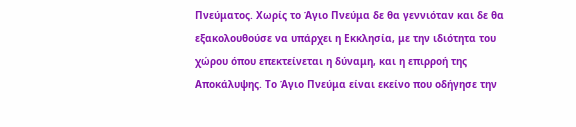Πνεύματος. Χωρίς το Άγιο Πνεύμα δε θα γεννιόταν και δε θα εξακολουθούσε να υπάρχει η Εκκλησία, με την ιδιότητα του χώρου όπου επεκτείνεται η δύναμη, και η επιρροή της Αποκάλυψης. Το Άγιο Πνεύμα είναι εκείνο που οδήγησε την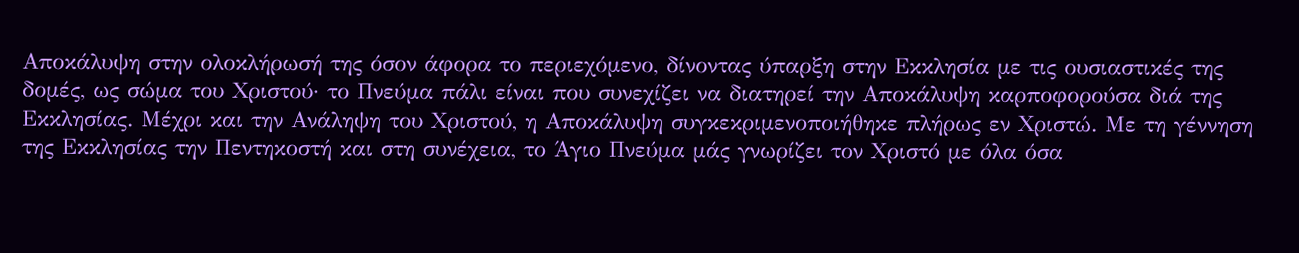Αποκάλυψη στην ολοκλήρωσή της όσον άφορα το περιεχόμενο, δίνοντας ύπαρξη στην Εκκλησία με τις ουσιαστικές της δομές, ως σώμα του Χριστού· το Πνεύμα πάλι είναι που συνεχίζει να διατηρεί την Αποκάλυψη καρποφορούσα διά της Εκκλησίας. Μέχρι και την Ανάληψη του Χριστού, η Αποκάλυψη συγκεκριμενοποιήθηκε πλήρως εν Χριστώ. Με τη γέννηση της Εκκλησίας την Πεντηκοστή και στη συνέχεια, το Άγιο Πνεύμα μάς γνωρίζει τον Χριστό με όλα όσα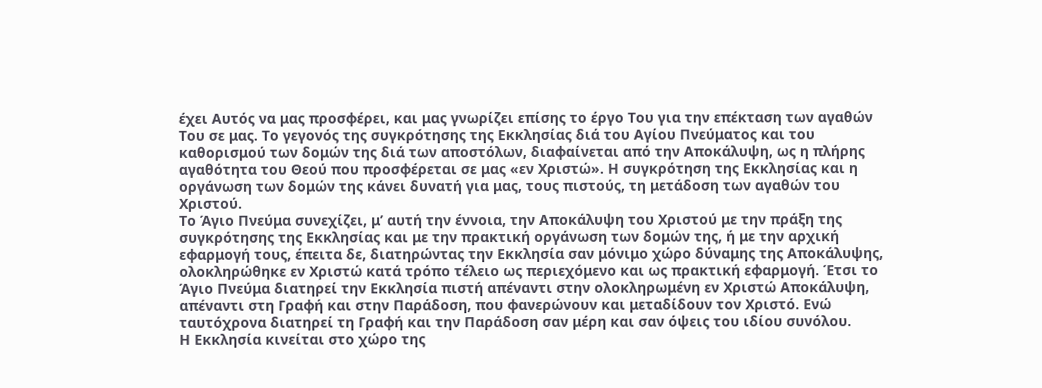έχει Αυτός να μας προσφέρει, και μας γνωρίζει επίσης το έργο Του για την επέκταση των αγαθών Του σε μας. Το γεγονός της συγκρότησης της Εκκλησίας διά του Αγίου Πνεύματος και του καθορισμού των δομών της διά των αποστόλων, διαφαίνεται από την Αποκάλυψη, ως η πλήρης αγαθότητα του Θεού που προσφέρεται σε μας «εν Χριστώ». Η συγκρότηση της Εκκλησίας και η οργάνωση των δομών της κάνει δυνατή για μας, τους πιστούς, τη μετάδοση των αγαθών του Χριστού.
Το Άγιο Πνεύμα συνεχίζει, μ’ αυτή την έννοια, την Αποκάλυψη του Χριστού με την πράξη της συγκρότησης της Εκκλησίας και με την πρακτική οργάνωση των δομών της, ή με την αρχική εφαρμογή τους, έπειτα δε, διατηρώντας την Εκκλησία σαν μόνιμο χώρο δύναμης της Αποκάλυψης, ολοκληρώθηκε εν Χριστώ κατά τρόπο τέλειο ως περιεχόμενο και ως πρακτική εφαρμογή. Έτσι το Άγιο Πνεύμα διατηρεί την Εκκλησία πιστή απέναντι στην ολοκληρωμένη εν Χριστώ Αποκάλυψη, απέναντι στη Γραφή και στην Παράδοση, που φανερώνουν και μεταδίδουν τον Χριστό. Ενώ ταυτόχρονα διατηρεί τη Γραφή και την Παράδοση σαν μέρη και σαν όψεις του ιδίου συνόλου.
Η Εκκλησία κινείται στο χώρο της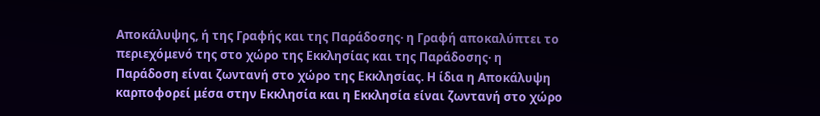Αποκάλυψης, ή της Γραφής και της Παράδοσης· η Γραφή αποκαλύπτει το περιεχόμενό της στο χώρο της Εκκλησίας και της Παράδοσης· η Παράδοση είναι ζωντανή στο χώρο της Εκκλησίας. Η ίδια η Αποκάλυψη καρποφορεί μέσα στην Εκκλησία και η Εκκλησία είναι ζωντανή στο χώρο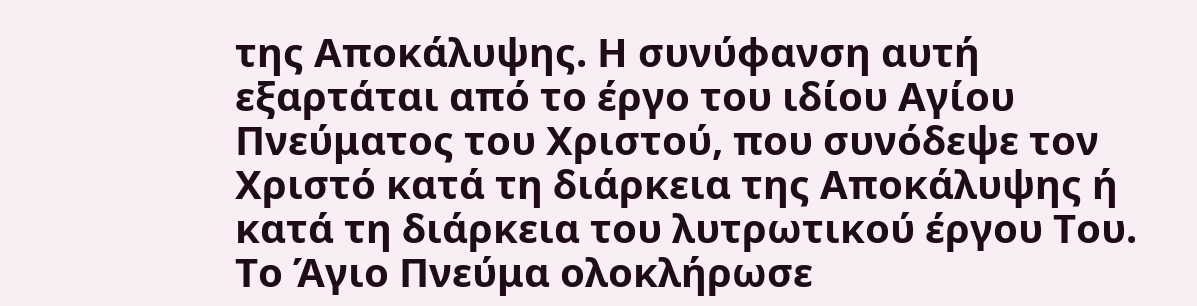της Αποκάλυψης. Η συνύφανση αυτή εξαρτάται από το έργο του ιδίου Αγίου Πνεύματος του Χριστού, που συνόδεψε τον Χριστό κατά τη διάρκεια της Αποκάλυψης ή κατά τη διάρκεια του λυτρωτικού έργου Του. Το Άγιο Πνεύμα ολοκλήρωσε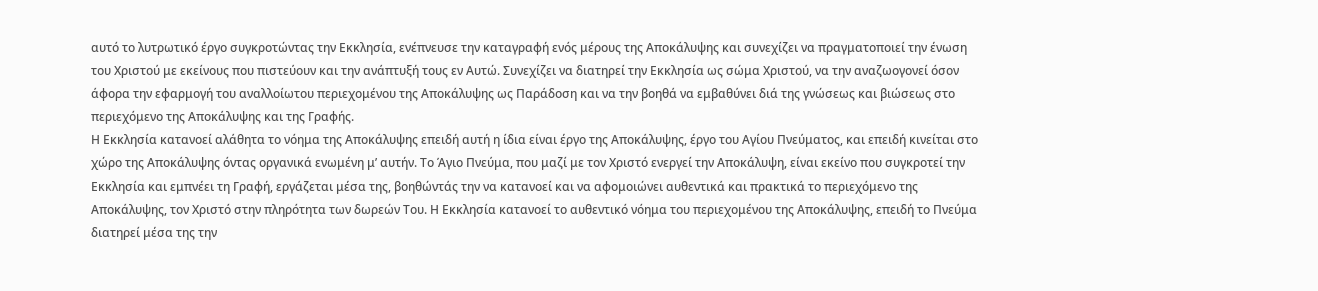αυτό το λυτρωτικό έργο συγκροτώντας την Εκκλησία, ενέπνευσε την καταγραφή ενός μέρους της Αποκάλυψης και συνεχίζει να πραγματοποιεί την ένωση του Χριστού με εκείνους που πιστεύουν και την ανάπτυξή τους εν Αυτώ. Συνεχίζει να διατηρεί την Εκκλησία ως σώμα Χριστού, να την αναζωογονεί όσον άφορα την εφαρμογή του αναλλοίωτου περιεχομένου της Αποκάλυψης ως Παράδοση και να την βοηθά να εμβαθύνει διά της γνώσεως και βιώσεως στο περιεχόμενο της Αποκάλυψης και της Γραφής.
Η Εκκλησία κατανοεί αλάθητα το νόημα της Αποκάλυψης επειδή αυτή η ίδια είναι έργο της Αποκάλυψης, έργο του Αγίου Πνεύματος, και επειδή κινείται στο χώρο της Αποκάλυψης όντας οργανικά ενωμένη μ’ αυτήν. Το Άγιο Πνεύμα, που μαζί με τον Χριστό ενεργεί την Αποκάλυψη, είναι εκείνο που συγκροτεί την Εκκλησία και εμπνέει τη Γραφή, εργάζεται μέσα της, βοηθώντάς την να κατανοεί και να αφομοιώνει αυθεντικά και πρακτικά το περιεχόμενο της Αποκάλυψης, τον Χριστό στην πληρότητα των δωρεών Του. Η Εκκλησία κατανοεί το αυθεντικό νόημα του περιεχομένου της Αποκάλυψης, επειδή το Πνεύμα διατηρεί μέσα της την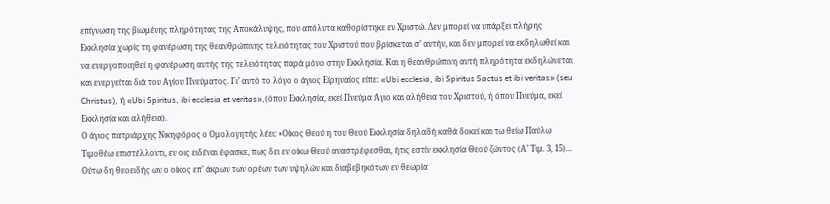επίγνωση της βιωμένης πληρότητας της Αποκάλυψης, που απόλυτα καθορίστηκε εν Χριστώ. Δεν μπορεί να υπάρξει πλήρης Εκκλησία χωρίς τη φανέρωση της θεανθρώπινης τελειότητας του Χριστού που βρίσκεται σ’ αυτήν, και δεν μπορεί να εκδηλωθεί και να ενεργοποιηθεί η φανέρωση αυτής της τελειότητας παρά μόνο στην Εκκλησία. Και η θεανθρώπινη αυτή πληρότητα εκδηλώνεται και ενεργείται διά του Αγίου Πνεύματος. Γι’ αυτό το λόγο ο άγιος Είρηναίος είπε: «Ubi ecclesia, ibi Spiritus Sactus et ibi veritas» (seu Christus), ή «Ubi Spiritus, ibi ecclesia et veritas»,(όπου Εκκλησία, εκεί Πνεύμα Άγιο και αλήθεια του Χριστού, ή όπου Πνεύμα, εκεί Εκκλησία και αλήθεια).
Ο άγιος πατριάρχης Νικηφόρος ο Ομολογητής λέει: «Οίκος Θεού η του Θεού Εκκλησία δηλαδή καθά δοκεί και τω θείω Παύλω Τιμοθέω επιστέλλοντι, εν οις ειδέναι έφασκε, πως δει εν οίκω Θεού αναστρέφεσθαι, ήτις εστίν εκκλησία Θεού ζώντος (Α’ Τιμ. 3, 15)… Ούτω δη θεοειδής ων ο οίκος επ’ άκρων των ορέων των υψηλών και διαβεβηκότων εν θεωρία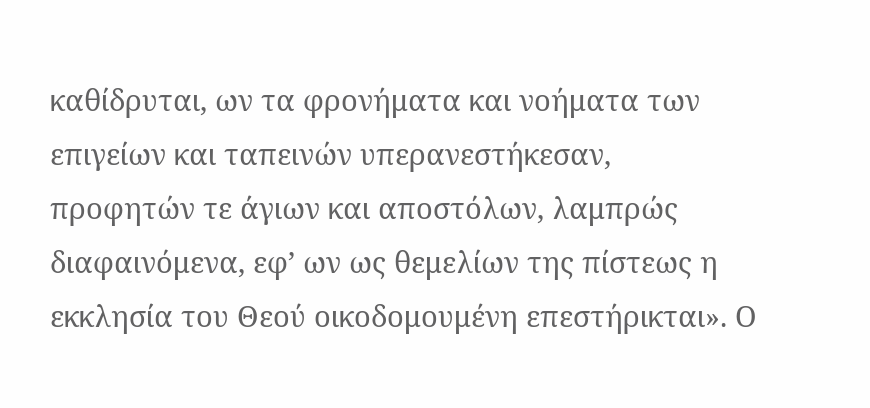καθίδρυται, ων τα φρονήματα και νοήματα των επιγείων και ταπεινών υπερανεστήκεσαν, προφητών τε άγιων και αποστόλων, λαμπρώς διαφαινόμενα, εφ’ ων ως θεμελίων της πίστεως η εκκλησία του Θεού οικοδομουμένη επεστήρικται». Ο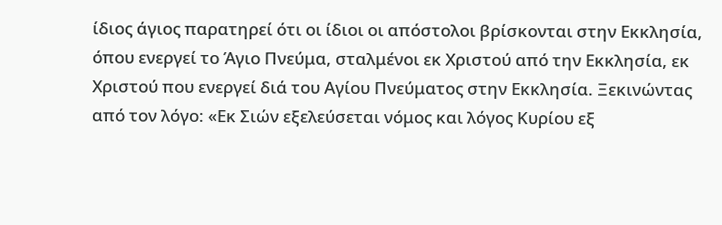ίδιος άγιος παρατηρεί ότι οι ίδιοι οι απόστολοι βρίσκονται στην Εκκλησία, όπου ενεργεί το Άγιο Πνεύμα, σταλμένοι εκ Χριστού από την Εκκλησία, εκ Χριστού που ενεργεί διά του Αγίου Πνεύματος στην Εκκλησία. Ξεκινώντας από τον λόγο: «Εκ Σιών εξελεύσεται νόμος και λόγος Κυρίου εξ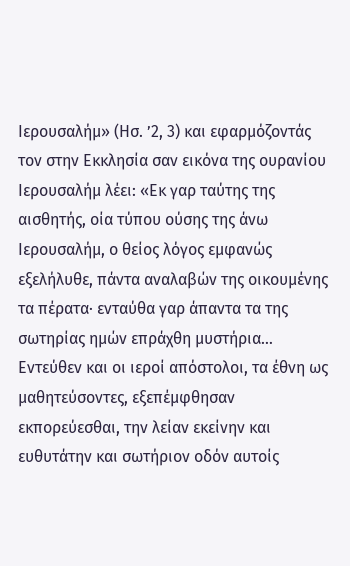Ιερουσαλήμ» (Ησ. ’2, 3) και εφαρμόζοντάς τον στην Εκκλησία σαν εικόνα της ουρανίου Ιερουσαλήμ λέει: «Εκ γαρ ταύτης της αισθητής, οία τύπου ούσης της άνω Ιερουσαλήμ, ο θείος λόγος εμφανώς εξελήλυθε, πάντα αναλαβών της οικουμένης τα πέρατα· ενταύθα γαρ άπαντα τα της σωτηρίας ημών επράχθη μυστήρια… Εντεύθεν και οι ιεροί απόστολοι, τα έθνη ως μαθητεύσοντες, εξεπέμφθησαν εκπορεύεσθαι, την λείαν εκείνην και ευθυτάτην και σωτήριον οδόν αυτοίς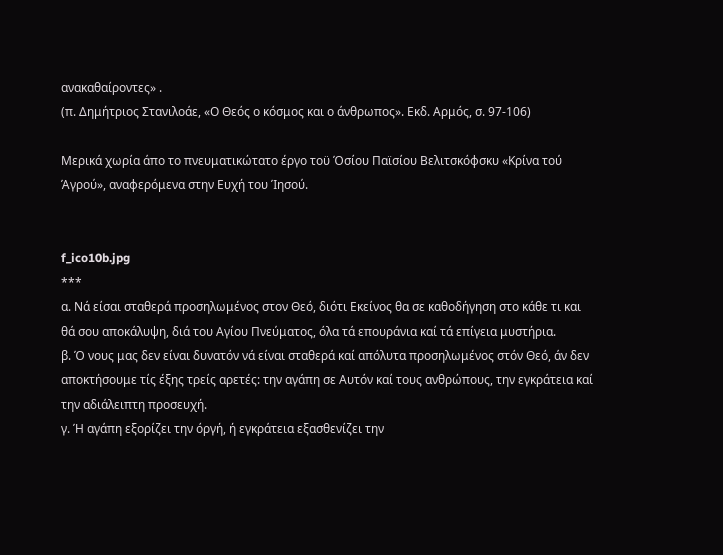ανακαθαίροντες» .
(π. Δημήτριος Στανιλοάε, «Ο Θεός ο κόσμος και ο άνθρωπος». Εκδ. Αρμός, σ. 97-106)

Μερικά χωρία άπο το πνευματικώτατο έργο τοϋ Όσίου Παϊσίου Bελιτσκόφσκυ «Κρίνα τού Άγρού», αναφερόμενα στην Ευχή του Ίησού.


f_ico10b.jpg
***
α. Νά είσαι σταθερά προσηλωμένος στον Θεό, διότι Εκείνος θα σε καθοδήγηση στο κάθε τι και θά σου αποκάλυψη, διά του Αγίου Πνεύματος, όλα τά επουράνια καί τά επίγεια μυστήρια.
β. Ό νους μας δεν είναι δυνατόν νά είναι σταθερά καί απόλυτα προσηλωμένος στόν Θεό, άν δεν αποκτήσουμε τίς έξης τρείς αρετές: την αγάπη σε Αυτόν καί τους ανθρώπους, την εγκράτεια καί την αδιάλειπτη προσευχή.
γ. Ή αγάπη εξορίζει την όργή, ή εγκράτεια εξασθενίζει την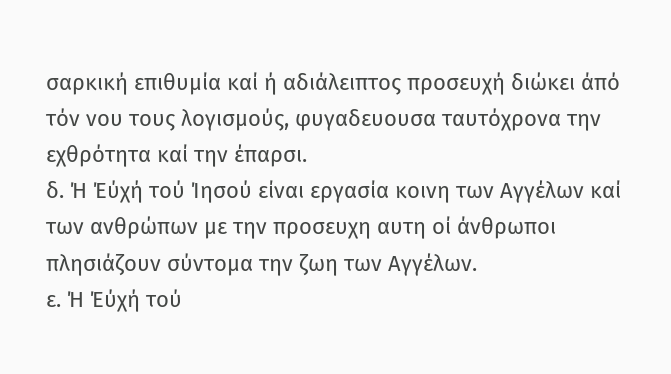σαρκική επιθυμία καί ή αδιάλειπτος προσευχή διώκει άπό τόν νου τους λογισμούς, φυγαδευουσα ταυτόχρονα την εχθρότητα καί την έπαρσι.
δ. Ή Έύχή τού Ίησού είναι εργασία κοινη των Αγγέλων καί των ανθρώπων με την προσευχη αυτη οί άνθρωποι πλησιάζουν σύντομα την ζωη των Αγγέλων.
ε. Ή Έύχή τού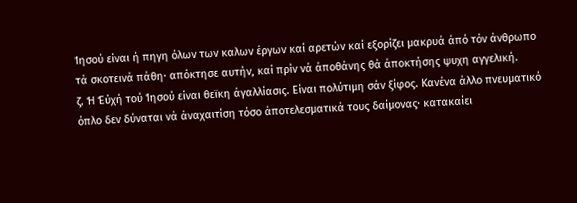Ίησού είναι ή πηγη όλων των καλων έργων καί αρετών καί εξορίζει μακρυά άπό τόν άνθρωπο τά σκοτεινά πάθη· απόκτησε αυτήν, καί πρίν νά άποθάνης θά άποκτήσης ψυχη αγγελική.
ζ. Ή Έύχή τού Ίησού είναι θεϊκη άγαλλίασις. Είναι πολύτιμη σάν ξίφος. Κανένα άλλο πνευματικό όπλο δεν δύναται νά άναχαιτίση τόσο άποτελεσματικά τους δαίμονας· κατακαίει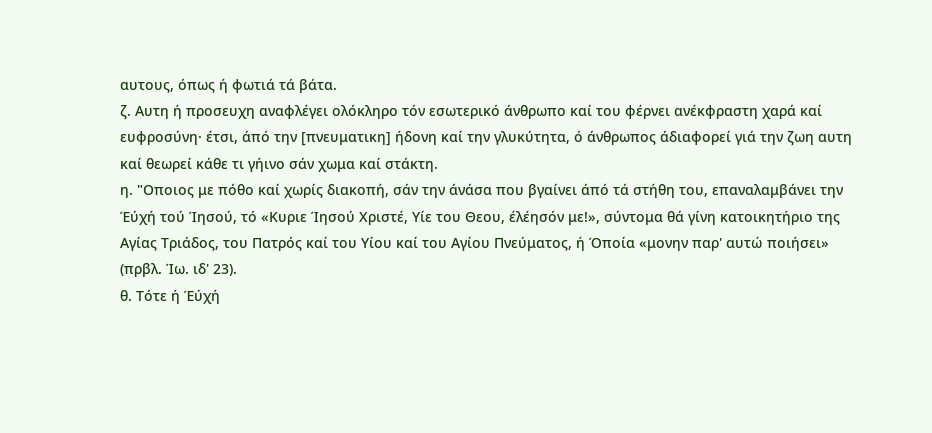αυτους, όπως ή φωτιά τά βάτα.
ζ. Αυτη ή προσευχη αναφλέγει ολόκληρο τόν εσωτερικό άνθρωπο καί του φέρνει ανέκφραστη χαρά καί ευφροσύνη· έτσι, άπό την [πνευματικη] ήδονη καί την γλυκύτητα, ό άνθρωπος άδιαφορεί γιά την ζωη αυτη καί θεωρεί κάθε τι γήινο σάν χωμα καί στάκτη.
η. "Οποιος με πόθο καί χωρίς διακοπή, σάν την άνάσα που βγαίνει άπό τά στήθη του, επαναλαμβάνει την Έύχή τού Ίησού, τό «Κυριε Ίησού Χριστέ, Υίε του Θεου, έλέησόν με!», σύντομα θά γίνη κατοικητήριο της Αγίας Τριάδος, του Πατρός καί του Υίου καί του Αγίου Πνεύματος, ή Όποία «μονην παρ' αυτώ ποιήσει» (πρβλ. Ίω. ιδ' 23).
θ. Τότε ή Έύχή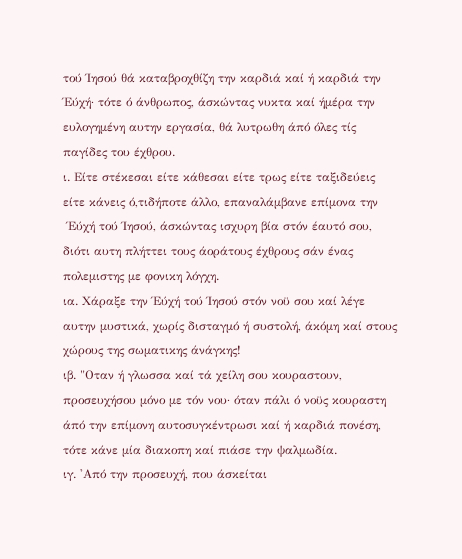τού Ίησού θά καταβροχθίζη την καρδιά καί ή καρδιά την Έύχή· τότε ό άνθρωπος, άσκώντας νυκτα καί ήμέρα την ευλογημένη αυτην εργασία, θά λυτρωθη άπό όλες τίς παγίδες του έχθρου.
ι. Είτε στέκεσαι είτε κάθεσαι είτε τρως είτε ταξιδεύεις είτε κάνεις ό,τιδήποτε άλλο, επαναλάμβανε επίμονα την
 Έύχή τού Ίησού, άσκώντας ισχυρη βία στόν έαυτό σου, διότι αυτη πλήττει τους άοράτους έχθρους σάν ένας πολεμιστης με φονικη λόγχη.
ια. Χάραξε την Έύχή τού Ίησού στόν νοϋ σου καί λέγε αυτην μυστικά, χωρίς δισταγμό ή συστολή, άκόμη καί στους χώρους της σωματικης άνάγκης!
ιβ. "Οταν ή γλωσσα καί τά χείλη σου κουραστουν, προσευχήσου μόνο με τόν νου· όταν πάλι ό νοϋς κουραστη άπό την επίμονη αυτοσυγκέντρωσι καί ή καρδιά πονέση, τότε κάνε μία διακοπη καί πιάσε την ψαλμωδία.
ιγ. 'Από την προσευχή, που άσκείται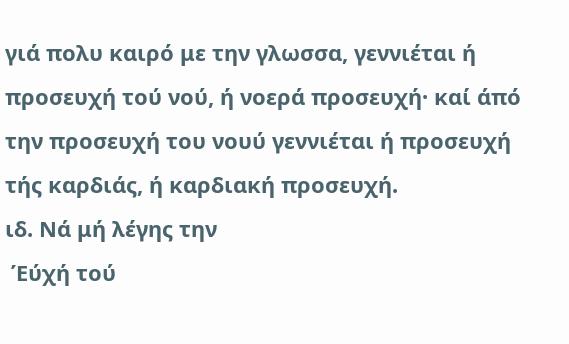γιά πολυ καιρό με την γλωσσα, γεννιέται ή προσευχή τού νού, ή νοερά προσευχή· καί άπό την προσευχή του νουύ γεννιέται ή προσευχή τής καρδιάς, ή καρδιακή προσευχή.
ιδ. Νά μή λέγης την
 Έύχή τού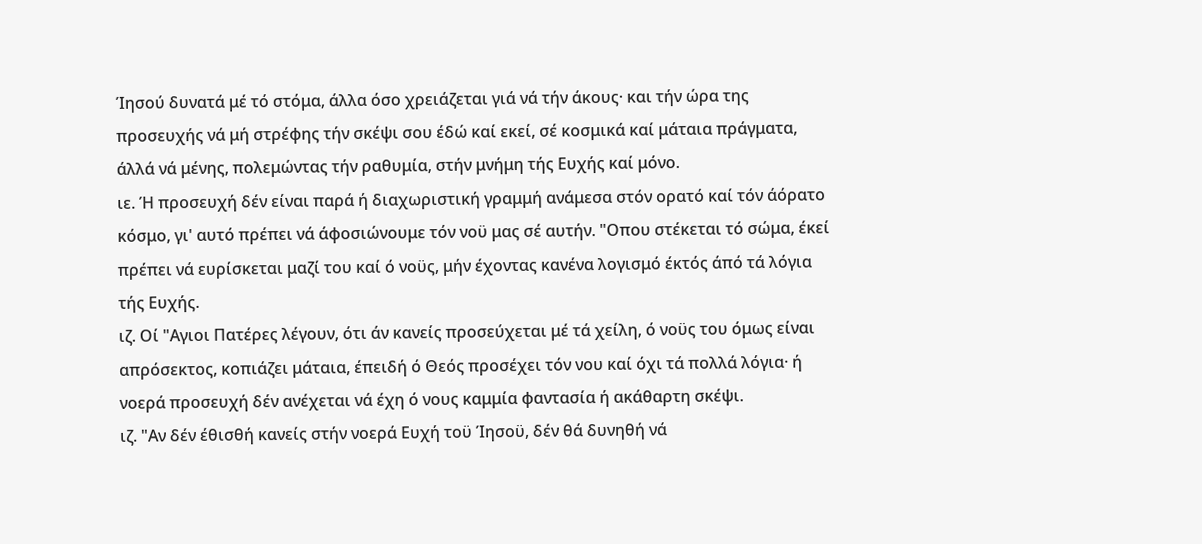Ίησού δυνατά μέ τό στόμα, άλλα όσο χρειάζεται γιά νά τήν άκους· και τήν ώρα της προσευχής νά μή στρέφης τήν σκέψι σου έδώ καί εκεί, σέ κοσμικά καί μάταια πράγματα, άλλά νά μένης, πολεμώντας τήν ραθυμία, στήν μνήμη τής Ευχής καί μόνο.
ιε. Ή προσευχή δέν είναι παρά ή διαχωριστική γραμμή ανάμεσα στόν ορατό καί τόν άόρατο κόσμο, γι' αυτό πρέπει νά άφοσιώνουμε τόν νοϋ μας σέ αυτήν. "Οπου στέκεται τό σώμα, έκεί πρέπει νά ευρίσκεται μαζί του καί ό νοϋς, μήν έχοντας κανένα λογισμό έκτός άπό τά λόγια τής Ευχής.
ιζ. Οί "Αγιοι Πατέρες λέγουν, ότι άν κανείς προσεύχεται μέ τά χείλη, ό νοϋς του όμως είναι απρόσεκτος, κοπιάζει μάταια, έπειδή ό Θεός προσέχει τόν νου καί όχι τά πολλά λόγια· ή νοερά προσευχή δέν ανέχεται νά έχη ό νους καμμία φαντασία ή ακάθαρτη σκέψι.
ιζ. "Αν δέν έθισθή κανείς στήν νοερά Ευχή τοϋ Ίησοϋ, δέν θά δυνηθή νά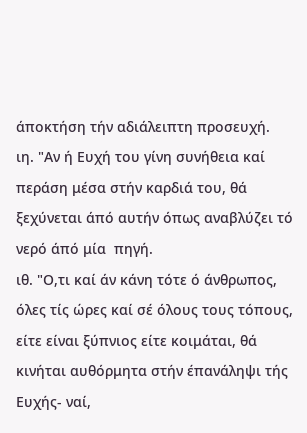άποκτήση τήν αδιάλειπτη προσευχή.
ιη. "Αν ή Ευχή του γίνη συνήθεια καί περάση μέσα στήν καρδιά του, θά ξεχύνεται άπό αυτήν όπως αναβλύζει τό νερό άπό μία  πηγή.
ιθ. "Ο,τι καί άν κάνη τότε ό άνθρωπος, όλες τίς ώρες καί σέ όλους τους τόπους, είτε είναι ξύπνιος είτε κοιμάται, θά κινήται αυθόρμητα στήν έπανάληψι τής Ευχής- ναί,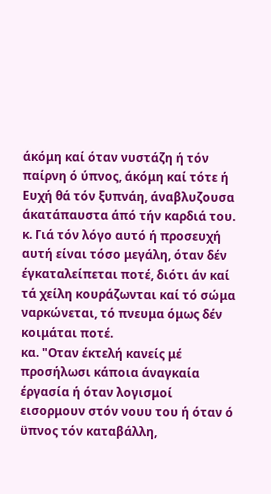άκόμη καί όταν νυστάζη ή τόν παίρνη ό ύπνος, άκόμη καί τότε ή Ευχή θά τόν ξυπνάη, άναβλυζουσα άκατάπαυστα άπό τήν καρδιά του.
κ. Γιά τόν λόγο αυτό ή προσευχή αυτή είναι τόσο μεγάλη, όταν δέν έγκαταλείπεται ποτέ, διότι άν καί τά χείλη κουράζωνται καί τό σώμα ναρκώνεται, τό πνευμα όμως δέν κοιμάται ποτέ.
κα. "Οταν έκτελή κανείς μέ προσήλωσι κάποια άναγκαία έργασία ή όταν λογισμοί εισορμουν στόν νουυ του ή όταν ό ϋπνος τόν καταβάλλη,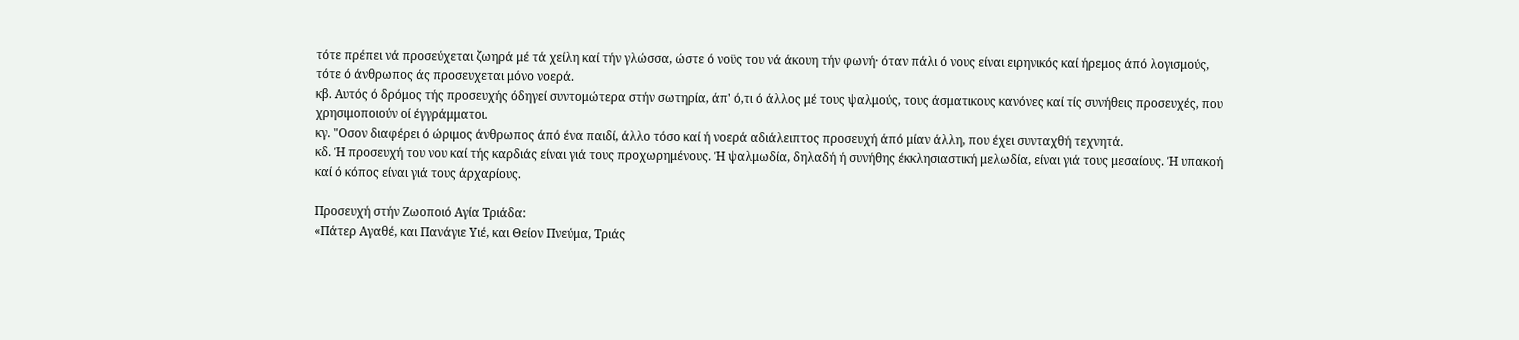τότε πρέπει νά προσεύχεται ζωηρά μέ τά χείλη καί τήν γλώσσα, ώστε ό νοϋς του νά άκουη τήν φωνή· όταν πάλι ό νους είναι ειρηνικός καί ήρεμος άπό λογισμούς, τότε ό άνθρωπος άς προσευχεται μόνο νοερά.
κβ. Αυτός ό δρόμος τής προσευχής όδηγεί συντομώτερα στήν σωτηρία, άπ' ό,τι ό άλλος μέ τους ψαλμούς, τους άσματικους κανόνες καί τίς συνήθεις προσευχές, που χρησιμοποιούν οί έγγράμματοι.
κγ. "Οσον διαφέρει ό ώριμος άνθρωπος άπό ένα παιδί, άλλο τόσο καί ή νοερά αδιάλειπτος προσευχή άπό μίαν άλλη, που έχει συνταχθή τεχνητά.
κδ. Ή προσευχή του νου καί τής καρδιάς είναι γιά τους προχωρημένους. Ή ψαλμωδία, δηλαδή ή συνήθης έκκλησιαστική μελωδία, είναι γιά τους μεσαίους. Ή υπακοή καί ό κόπος είναι γιά τους άρχαρίους.

Προσευχή στήν Ζωοποιό Αγία Τριάδα:
«Πάτερ Αγαθέ, και Πανάγιε Υιέ, και Θείον Πνεύμα, Τριάς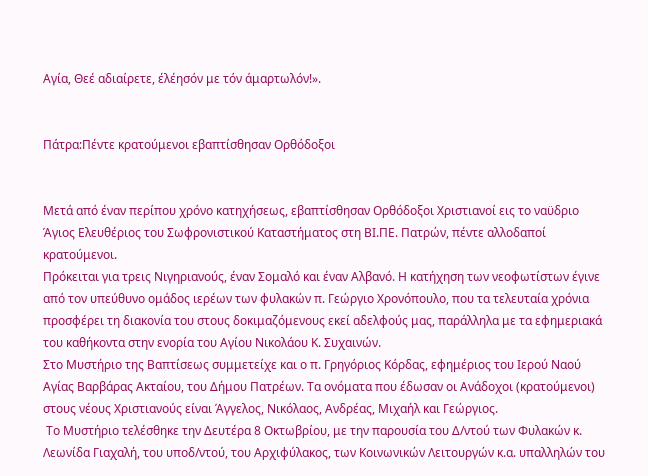Αγία, Θεέ αδιαίρετε, έλέησόν με τόν άμαρτωλόν!».


Πάτρα:Πέντε κρατούμενοι εβαπτίσθησαν Ορθόδοξοι


Μετά από έναν περίπου χρόνο κατηχήσεως, εβαπτίσθησαν Ορθόδοξοι Χριστιανοί εις το ναϋδριο Άγιος Ελευθέριος του Σωφρονιστικού Καταστήματος στη ΒΙ.ΠΕ. Πατρών, πέντε αλλοδαποί κρατούμενοι.
Πρόκειται για τρεις Νιγηριανούς, έναν Σομαλό και έναν Αλβανό. Η κατήχηση των νεοφωτίστων έγινε από τον υπεύθυνο ομάδος ιερέων των φυλακών π. Γεώργιο Χρονόπουλο, που τα τελευταία χρόνια προσφέρει τη διακονία του στους δοκιμαζόμενους εκεί αδελφούς μας, παράλληλα με τα εφημεριακά του καθήκοντα στην ενορία του Αγίου Νικολάου Κ. Συχαινών.
Στο Μυστήριο της Βαπτίσεως συμμετείχε και ο π. Γρηγόριος Κόρδας, εφημέριος του Ιερού Ναού Αγίας Βαρβάρας Ακταίου, του Δήμου Πατρέων. Τα ονόματα που έδωσαν οι Ανάδοχοι (κρατούμενοι) στους νέους Χριστιανούς είναι Άγγελος, Νικόλαος, Ανδρέας, Μιχαήλ και Γεώργιος.
 Το Μυστήριο τελέσθηκε την Δευτέρα 8 Οκτωβρίου, με την παρουσία του Δ/ντού των Φυλακών κ. Λεωνίδα Γιαχαλή, του υποδ/ντού, του Αρχιφύλακος, των Κοινωνικών Λειτουργών κ.α. υπαλληλών του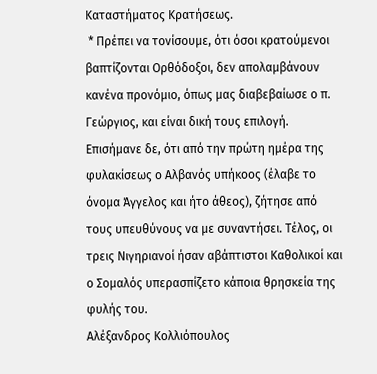Καταστήματος Κρατήσεως.
 * Πρέπει να τονίσουμε, ότι όσοι κρατούμενοι βαπτίζονται Ορθόδοξοι, δεν απολαμβάνουν κανένα προνόμιο, όπως μας διαβεβαίωσε ο π. Γεώργιος, και είναι δική τους επιλογή. Επισήμανε δε, ότι από την πρώτη ημέρα της φυλακίσεως ο Αλβανός υπήκοος (έλαβε το όνομα Άγγελος και ήτο άθεος), ζήτησε από τους υπευθύνους να με συναντήσει. Τέλος, οι τρεις Νιγηριανοί ήσαν αβάπτιστοι Καθολικοί και ο Σομαλός υπερασπίζετο κάποια θρησκεία της φυλής του.
Αλέξανδρος Κολλιόπουλος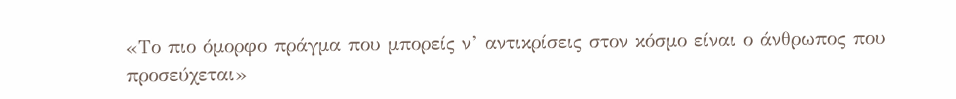«Το πιο όμορφο πράγμα που μπορείς ν’ αντικρίσεις στον κόσμο είναι ο άνθρωπος που προσεύχεται»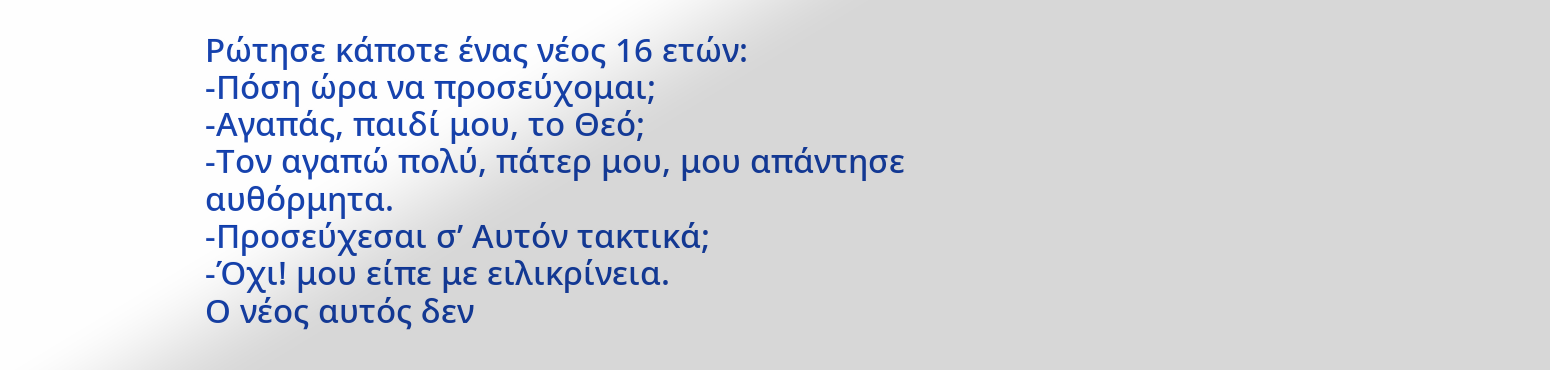Ρώτησε κάποτε ένας νέος 16 ετών:
-Πόση ώρα να προσεύχομαι;
-Αγαπάς, παιδί μου, το Θεό;
-Τον αγαπώ πολύ, πάτερ μου, μου απάντησε αυθόρμητα.
-Προσεύχεσαι σ’ Αυτόν τακτικά;
-Όχι! μου είπε με ειλικρίνεια.
Ο νέος αυτός δεν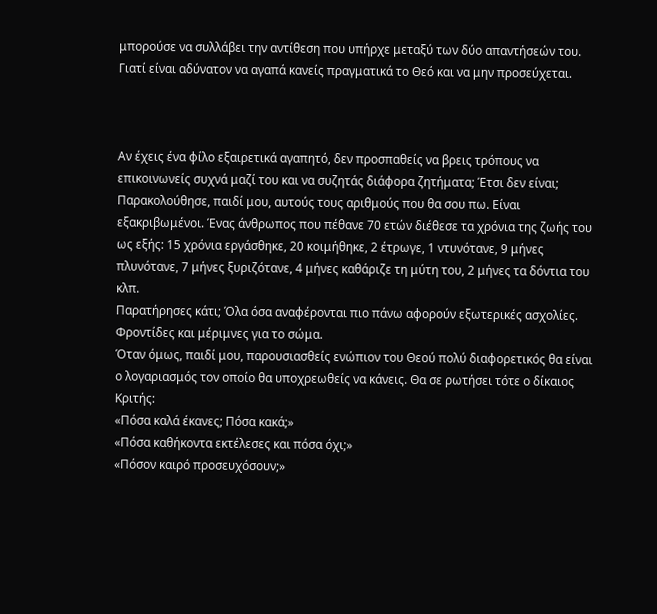μπορούσε να συλλάβει την αντίθεση που υπήρχε μεταξύ των δύο απαντήσεών του. Γιατί είναι αδύνατον να αγαπά κανείς πραγματικά το Θεό και να μην προσεύχεται.



Αν έχεις ένα φίλο εξαιρετικά αγαπητό, δεν προσπαθείς να βρεις τρόπους να επικοινωνείς συχνά μαζί του και να συζητάς διάφορα ζητήματα; Έτσι δεν είναι;
Παρακολούθησε, παιδί μου, αυτούς τους αριθμούς που θα σου πω. Είναι εξακριβωμένοι. Ένας άνθρωπος που πέθανε 70 ετών διέθεσε τα χρόνια της ζωής του ως εξής: 15 χρόνια εργάσθηκε, 20 κοιμήθηκε, 2 έτρωγε, 1 ντυνότανε, 9 μήνες πλυνότανε, 7 μήνες ξυριζότανε, 4 μήνες καθάριζε τη μύτη του, 2 μήνες τα δόντια του κλπ.
Παρατήρησες κάτι; Όλα όσα αναφέρονται πιο πάνω αφορούν εξωτερικές ασχολίες. Φροντίδες και μέριμνες για το σώμα.
Όταν όμως, παιδί μου, παρουσιασθείς ενώπιον του Θεού πολύ διαφορετικός θα είναι ο λογαριασμός τον οποίο θα υποχρεωθείς να κάνεις. Θα σε ρωτήσει τότε ο δίκαιος Κριτής:
«Πόσα καλά έκανες; Πόσα κακά;»
«Πόσα καθήκοντα εκτέλεσες και πόσα όχι;»
«Πόσον καιρό προσευχόσουν;»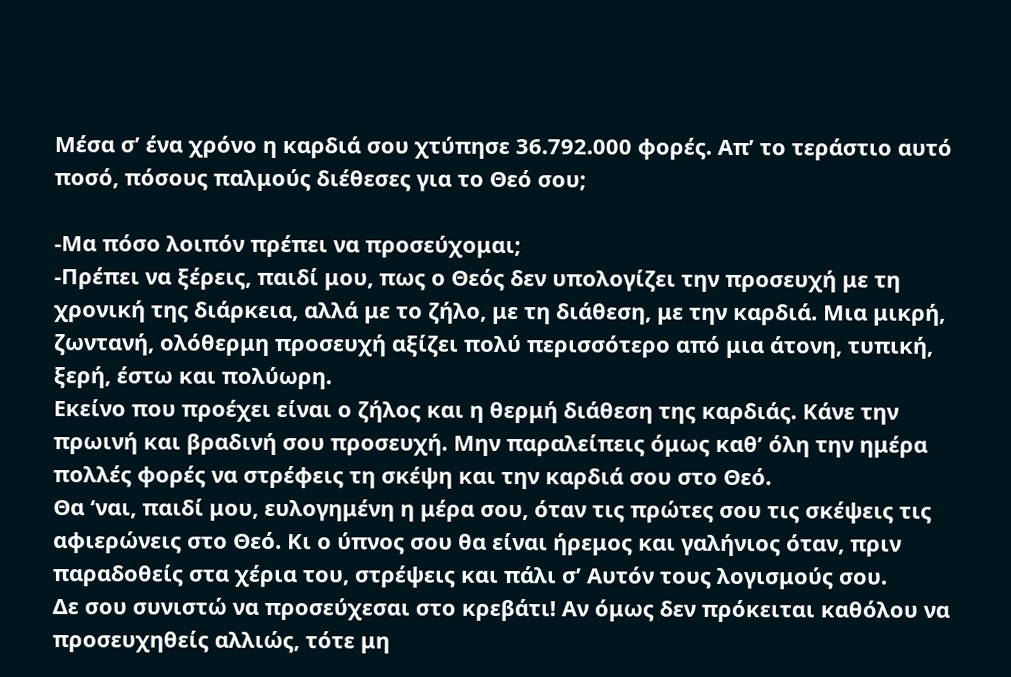Μέσα σ’ ένα χρόνο η καρδιά σου χτύπησε 36.792.000 φορές. Απ’ το τεράστιο αυτό ποσό, πόσους παλμούς διέθεσες για το Θεό σου;

-Μα πόσο λοιπόν πρέπει να προσεύχομαι;
-Πρέπει να ξέρεις, παιδί μου, πως ο Θεός δεν υπολογίζει την προσευχή με τη χρονική της διάρκεια, αλλά με το ζήλο, με τη διάθεση, με την καρδιά. Μια μικρή, ζωντανή, ολόθερμη προσευχή αξίζει πολύ περισσότερο από μια άτονη, τυπική, ξερή, έστω και πολύωρη.
Εκείνο που προέχει είναι ο ζήλος και η θερμή διάθεση της καρδιάς. Κάνε την πρωινή και βραδινή σου προσευχή. Μην παραλείπεις όμως καθ’ όλη την ημέρα πολλές φορές να στρέφεις τη σκέψη και την καρδιά σου στο Θεό.
Θα ‘ναι, παιδί μου, ευλογημένη η μέρα σου, όταν τις πρώτες σου τις σκέψεις τις αφιερώνεις στο Θεό. Κι ο ύπνος σου θα είναι ήρεμος και γαλήνιος όταν, πριν παραδοθείς στα χέρια του, στρέψεις και πάλι σ’ Αυτόν τους λογισμούς σου.
Δε σου συνιστώ να προσεύχεσαι στο κρεβάτι! Αν όμως δεν πρόκειται καθόλου να προσευχηθείς αλλιώς, τότε μη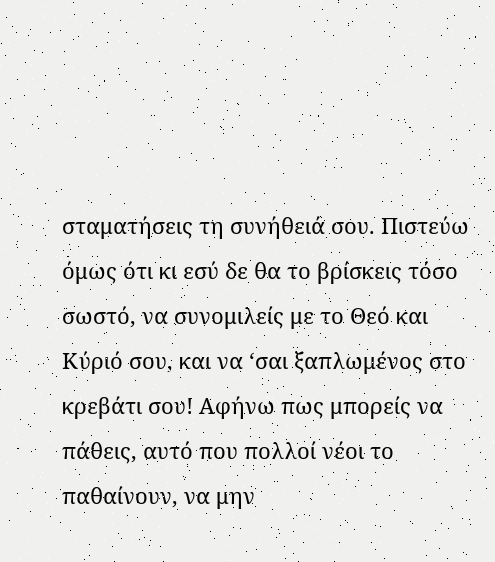σταματήσεις τη συνήθειά σου. Πιστεύω όμως ότι κι εσύ δε θα το βρίσκεις τόσο σωστό, να συνομιλείς με το Θεό και Κύριό σου, και να ‘σαι ξαπλωμένος στο κρεβάτι σου! Αφήνω πως μπορείς να πάθεις, αυτό που πολλοί νέοι το παθαίνουν, να μην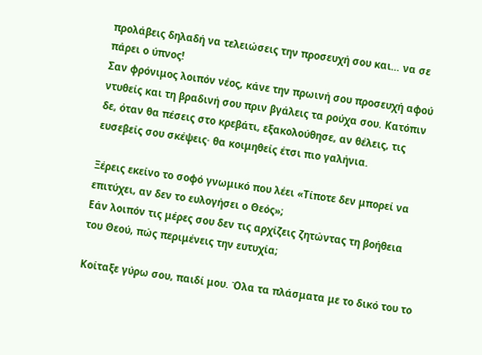προλάβεις δηλαδή να τελειώσεις την προσευχή σου και… να σε πάρει ο ύπνος!
Σαν φρόνιμος λοιπόν νέος, κάνε την πρωινή σου προσευχή αφού ντυθείς και τη βραδινή σου πριν βγάλεις τα ρούχα σου. Κατόπιν δε, όταν θα πέσεις στο κρεβάτι, εξακολούθησε, αν θέλεις, τις ευσεβείς σου σκέψεις· θα κοιμηθείς έτσι πιο γαλήνια.

Ξέρεις εκείνο το σοφό γνωμικό που λέει «Τίποτε δεν μπορεί να επιτύχει, αν δεν το ευλογήσει ο Θεός»;
Εάν λοιπόν τις μέρες σου δεν τις αρχίζεις ζητώντας τη βοήθεια του Θεού, πώς περιμένεις την ευτυχία;

Κοίταξε γύρω σου, παιδί μου. Όλα τα πλάσματα με το δικό του το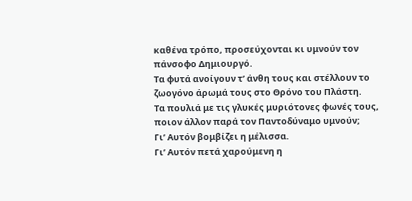καθένα τρόπο, προσεύχονται κι υμνούν τον πάνσοφο Δημιουργό.
Τα φυτά ανοίγουν τ’ άνθη τους και στέλλουν το ζωογόνο άρωμά τους στο Θρόνο του Πλάστη.
Τα πουλιά με τις γλυκές μυριότονες φωνές τους, ποιον άλλον παρά τον Παντοδύναμο υμνούν;
Γι’ Αυτόν βομβίζει η μέλισσα.
Γι’ Αυτόν πετά χαρούμενη η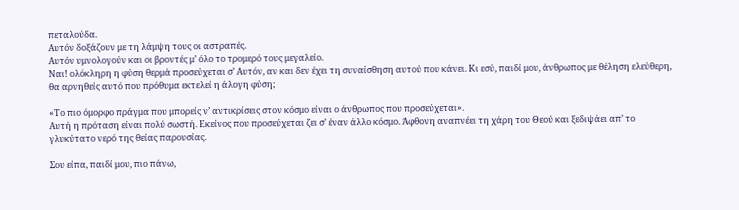πεταλούδα.
Αυτόν δοξάζουν με τη λάμψη τους οι αστραπές.
Αυτόν υμνολογούν και οι βροντές μ’ όλο το τρομερό τους μεγαλείο.
Ναι! ολόκληρη η φύση θερμά προσεύχεται σ’ Αυτόν, αν και δεν έχει τη συναίσθηση αυτού που κάνει. Κι εσύ, παιδί μου, άνθρωπος με θέληση ελεύθερη, θα αρνηθείς αυτό που πρόθυμα εκτελεί η άλογη φύση;

«Το πιο όμορφο πράγμα που μπορείς ν’ αντικρίσεις στον κόσμο είναι ο άνθρωπος που προσεύχεται».
Αυτή η πρόταση είναι πολύ σωστή. Εκείνος που προσεύχεται ζει σ’ έναν άλλο κόσμο. Άφθονη αναπνέει τη χάρη του Θεού και ξεδιψάει απ’ το γλυκύτατο νερό της θείας παρουσίας.

Σου είπα, παιδί μου, πιο πάνω,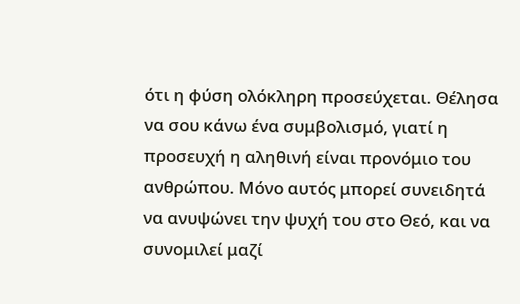ότι η φύση ολόκληρη προσεύχεται. Θέλησα να σου κάνω ένα συμβολισμό, γιατί η προσευχή η αληθινή είναι προνόμιο του ανθρώπου. Μόνο αυτός μπορεί συνειδητά να ανυψώνει την ψυχή του στο Θεό, και να συνομιλεί μαζί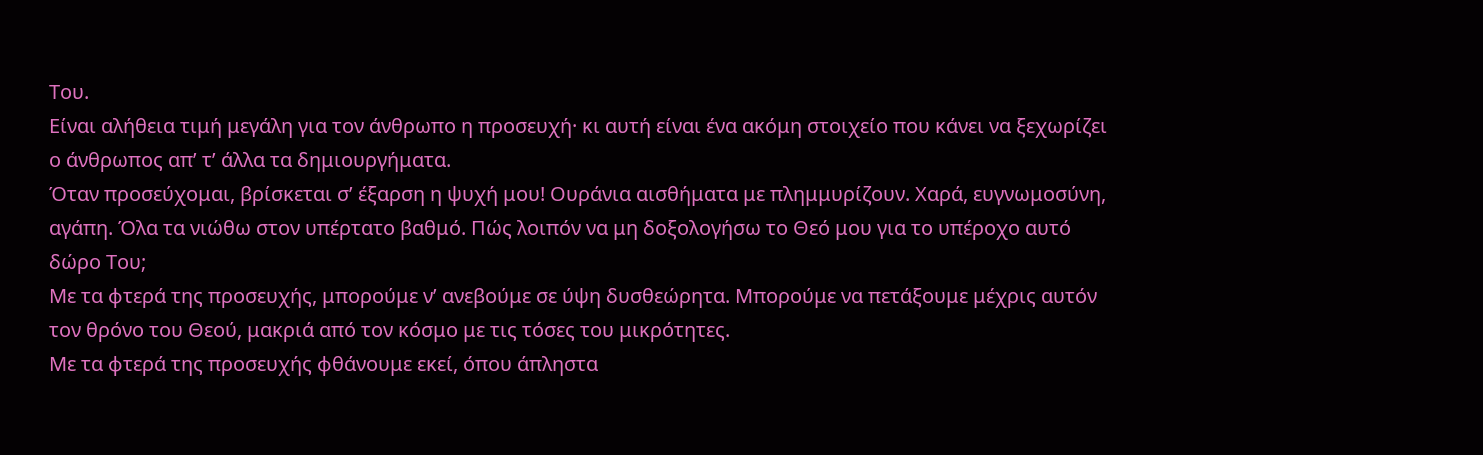Του.
Είναι αλήθεια τιμή μεγάλη για τον άνθρωπο η προσευχή· κι αυτή είναι ένα ακόμη στοιχείο που κάνει να ξεχωρίζει ο άνθρωπος απ’ τ’ άλλα τα δημιουργήματα.
Όταν προσεύχομαι, βρίσκεται σ’ έξαρση η ψυχή μου! Ουράνια αισθήματα με πλημμυρίζουν. Χαρά, ευγνωμοσύνη, αγάπη. Όλα τα νιώθω στον υπέρτατο βαθμό. Πώς λοιπόν να μη δοξολογήσω το Θεό μου για το υπέροχο αυτό δώρο Του;
Με τα φτερά της προσευχής, μπορούμε ν’ ανεβούμε σε ύψη δυσθεώρητα. Μπορούμε να πετάξουμε μέχρις αυτόν τον θρόνο του Θεού, μακριά από τον κόσμο με τις τόσες του μικρότητες.
Με τα φτερά της προσευχής φθάνουμε εκεί, όπου άπληστα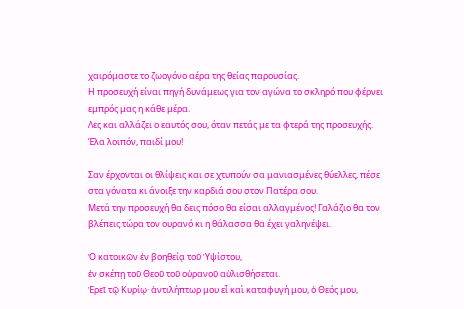χαιρόμαστε το ζωογόνο αέρα της θείας παρουσίας.
Η προσευχή είναι πηγή δυνάμεως για τον αγώνα το σκληρό που φέρνει εμπρός μας η κάθε μέρα.
Λες και αλλάζει ο εαυτός σου, όταν πετάς με τα φτερά της προσευχής.
Έλα λοιπόν, παιδί μου!

Σαν έρχονται οι θλίψεις και σε χτυπούν σα μανιασμένες θύελλες, πέσε στα γόνατα κι άνοιξε την καρδιά σου στον Πατέρα σου.
Μετά την προσευχή θα δεις πόσο θα είσαι αλλαγμένος! Γαλάζιο θα τον βλέπεις τώρα τον ουρανό κι η θάλασσα θα έχει γαληνέψει.

Ὁ κατοικῶν ἐν βοηθείᾳ τοῦ Ὑψίστου,
ἐν σκέπῃ τοῦ Θεοῦ τοῦ οὐρανοῦ αὐλισθήσεται.
Ἐρεῖ τῷ Κυρίῳ· ἀντιλήπτωρ μου εἶ καὶ καταφυγή μου, ὁ Θεός μου,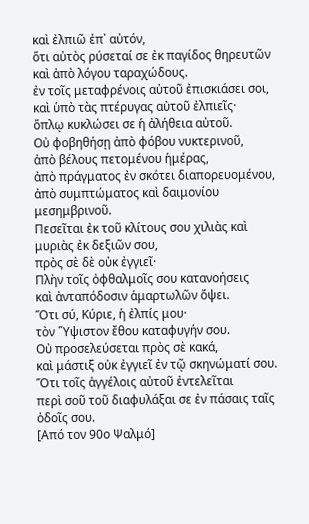καὶ ἐλπιῶ ἐπ᾿ αὐτόν,
ὅτι αὐτὸς ρύσεταί σε ἐκ παγίδος θηρευτῶν
καὶ ἀπὸ λόγου ταραχώδους.
ἐν τοῖς μεταφρένοις αὐτοῦ ἐπισκιάσει σοι,
καὶ ὑπὸ τὰς πτέρυγας αὐτοῦ ἐλπιεῖς·
ὅπλῳ κυκλώσει σε ἡ ἀλήθεια αὐτοῦ.
Οὐ φοβηθήσῃ ἀπὸ φόβου νυκτερινοῦ,
ἀπὸ βέλους πετομένου ἡμέρας,
ἀπὸ πράγματος ἐν σκότει διαπορευομένου,
ἀπὸ συμπτώματος καὶ δαιμονίου μεσημβρινοῦ.
Πεσεῖται ἐκ τοῦ κλίτους σου χιλιὰς καὶ μυριὰς ἐκ δεξιῶν σου,
πρὸς σὲ δὲ οὐκ ἐγγιεῖ·
Πλὴν τοῖς ὀφθαλμοῖς σου κατανοήσεις
καὶ ἀνταπόδοσιν ἁμαρτωλῶν ὄψει.
Ὅτι σύ, Κύριε, ἡ ἐλπίς μου·
τὸν ῞Υψιστον ἔθου καταφυγήν σου.
Οὐ προσελεύσεται πρὸς σὲ κακά,
καὶ μάστιξ οὐκ ἐγγιεῖ ἐν τῷ σκηνώματί σου.
Ὅτι τοῖς ἀγγέλοις αὐτοῦ ἐντελεῖται
περὶ σοῦ τοῦ διαφυλάξαι σε ἐν πάσαις ταῖς ὁδοῖς σου.
[Από τον 90ο Ψαλμό]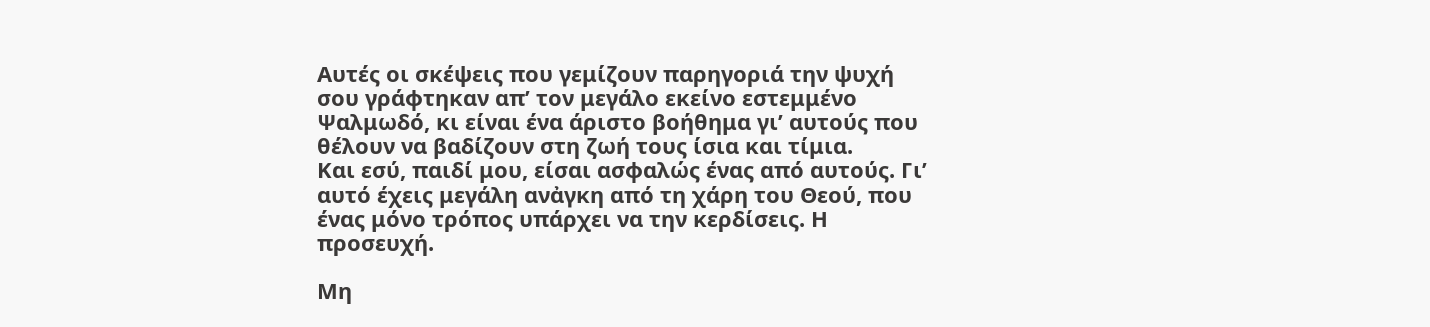Αυτές οι σκέψεις που γεμίζουν παρηγοριά την ψυχή σου γράφτηκαν απ’ τον μεγάλο εκείνο εστεμμένο Ψαλμωδό, κι είναι ένα άριστο βοήθημα γι’ αυτούς που θέλουν να βαδίζουν στη ζωή τους ίσια και τίμια.
Και εσύ, παιδί μου, είσαι ασφαλώς ένας από αυτούς. Γι’ αυτό έχεις μεγάλη ανἀγκη από τη χάρη του Θεού, που ένας μόνο τρόπος υπάρχει να την κερδίσεις. Η προσευχή.

Μη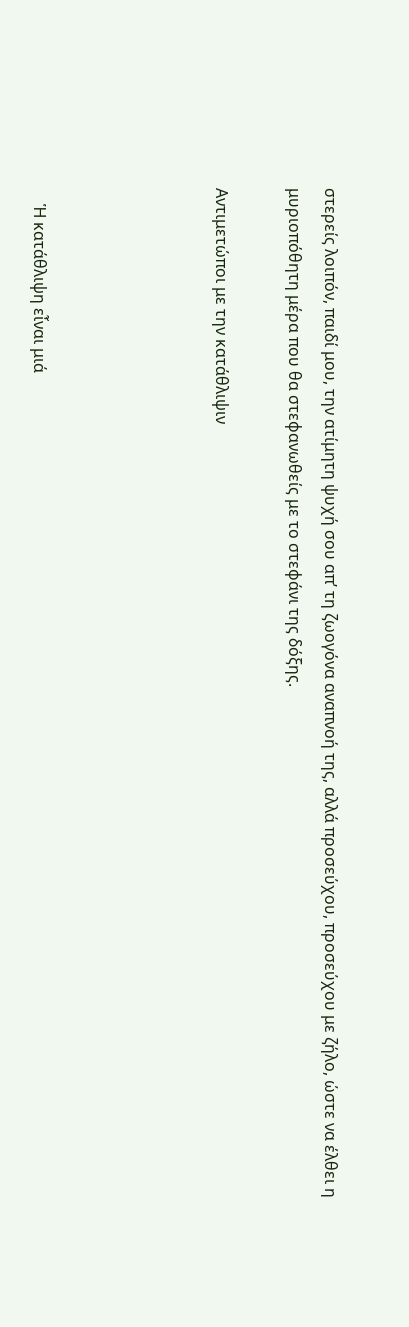στερείς λοιπόν, παιδί μου, την ατίμητη ψυχή σου απ’ τη ζωογόνα αναπνοή της, αλλά προσεύχου, προσεύχου με ζήλο, ώστε να έλθει η μυριοπόθητη μέρα που θα στεφανωθείς με το στεφάνι της δόξης.

Αντιμετώποι με την κατάθλιψιν




    Ἡ κατάθλιψη εἶναι μιά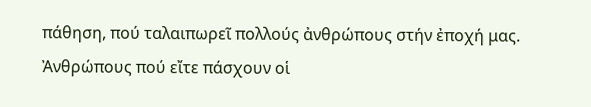πάθηση, πού ταλαιπωρεῖ πολλούς ἀνθρώπους στήν ἐποχή μας. Ἀνθρώπους πού εἴτε πάσχουν οἱ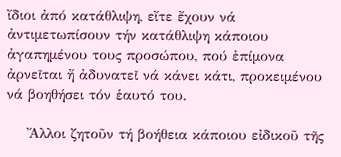ἴδιοι ἀπό κατάθλιψη, εἴτε ἔχουν νά ἀντιμετωπίσουν τήν κατάθλιψη κάποιου ἀγαπημένου τους προσώπου, πού ἐπίμονα ἀρνεῖται ἤ ἀδυνατεῖ νά κάνει κάτι, προκειμένου νά βοηθήσει τόν ἑαυτό του.

    Ἄλλοι ζητοῦν τή βοήθεια κάποιου εἰδικοῦ τῆς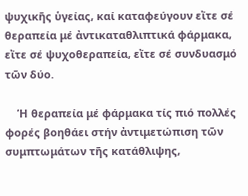ψυχικῆς ὑγείας, καί καταφεύγουν εἴτε σέ θεραπεία μέ ἀντικαταθλιπτικά φάρμακα, εἴτε σέ ψυχοθεραπεία, εἴτε σέ συνδυασμό τῶν δύο.

    Ἡ θεραπεία μέ φάρμακα τίς πιό πολλές φορές βοηθάει στήν ἀντιμετώπιση τῶν συμπτωμάτων τῆς κατάθλιψης,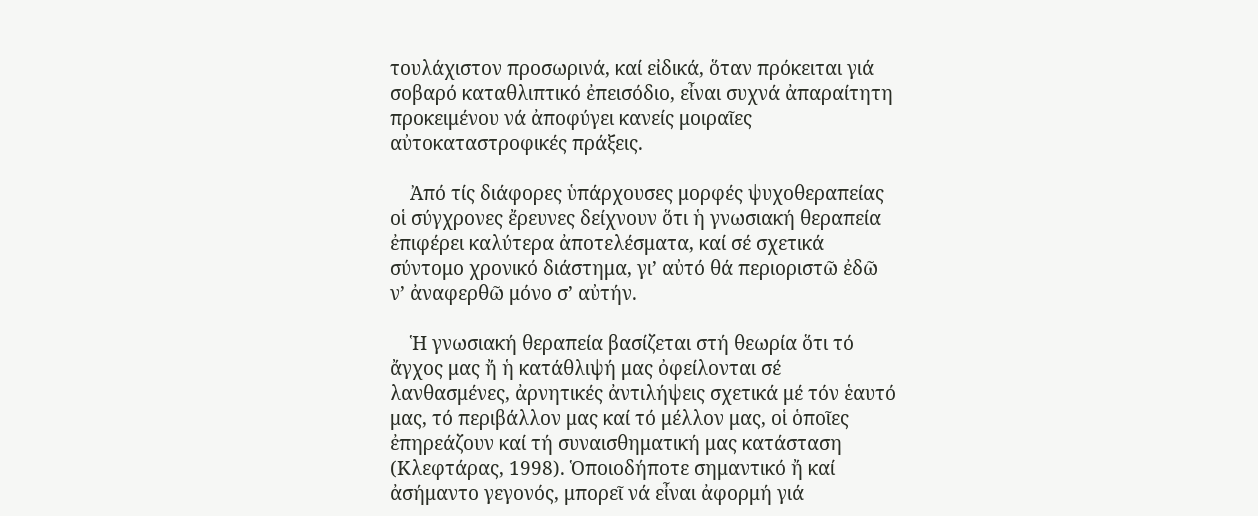τουλάχιστον προσωρινά, καί εἰδικά, ὅταν πρόκειται γιά σοβαρό καταθλιπτικό ἐπεισόδιο, εἶναι συχνά ἀπαραίτητη προκειμένου νά ἀποφύγει κανείς μοιραῖες αὐτοκαταστροφικές πράξεις.

    Ἀπό τίς διάφορες ὑπάρχουσες μορφές ψυχοθεραπείας οἱ σύγχρονες ἔρευνες δείχνουν ὅτι ἡ γνωσιακή θεραπεία ἐπιφέρει καλύτερα ἀποτελέσματα, καί σέ σχετικά σύντομο χρονικό διάστημα, γι’ αὐτό θά περιοριστῶ ἐδῶ ν’ ἀναφερθῶ μόνο σ’ αὐτήν.

    Ἡ γνωσιακή θεραπεία βασίζεται στή θεωρία ὅτι τό ἄγχος μας ἤ ἡ κατάθλιψή μας ὀφείλονται σέ λανθασμένες, ἀρνητικές ἀντιλήψεις σχετικά μέ τόν ἑαυτό μας, τό περιβάλλον μας καί τό μέλλον μας, οἱ ὁποῖες ἐπηρεάζουν καί τή συναισθηματική μας κατάσταση (Κλεφτάρας, 1998). Ὁποιοδήποτε σημαντικό ἤ καί ἀσήμαντο γεγονός, μπορεῖ νά εἶναι ἀφορμή γιά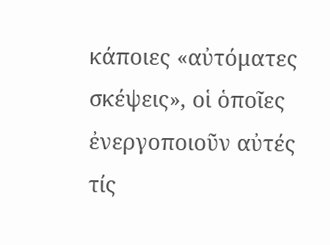κάποιες «αὐτόματες σκέψεις», οἱ ὁποῖες ἐνεργοποιοῦν αὐτές τίς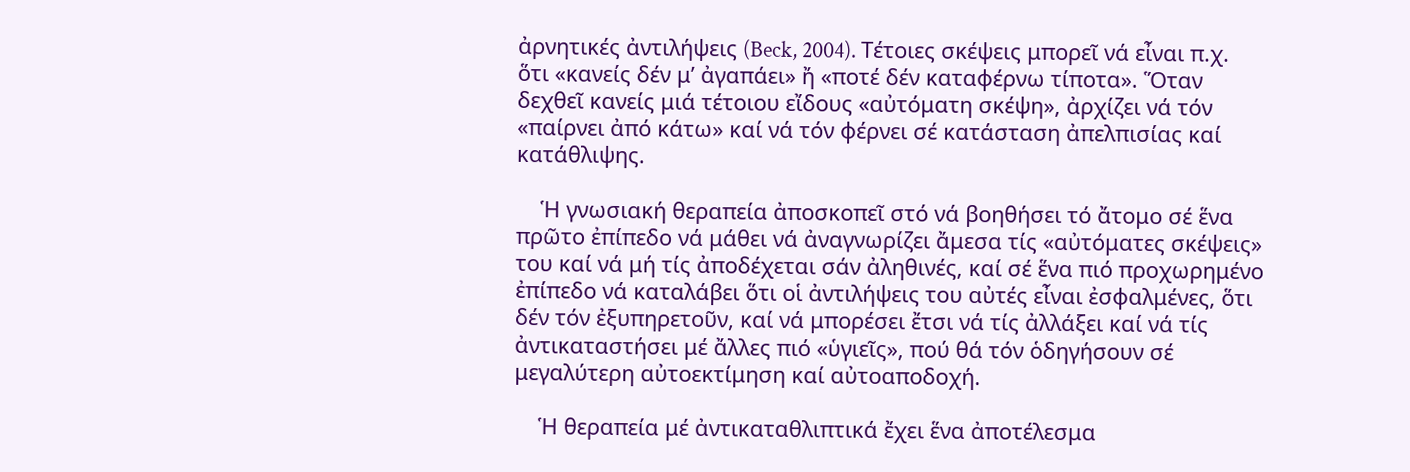ἀρνητικές ἀντιλήψεις (Beck, 2004). Τέτοιες σκέψεις μπορεῖ νά εἶναι π.χ. ὅτι «κανείς δέν μ’ ἀγαπάει» ἤ «ποτέ δέν καταφέρνω τίποτα». Ὅταν δεχθεῖ κανείς μιά τέτοιου εἴδους «αὐτόματη σκέψη», ἀρχίζει νά τόν «παίρνει ἀπό κάτω» καί νά τόν φέρνει σέ κατάσταση ἀπελπισίας καί κατάθλιψης.

    Ἡ γνωσιακή θεραπεία ἀποσκοπεῖ στό νά βοηθήσει τό ἄτομο σέ ἕνα πρῶτο ἐπίπεδο νά μάθει νά ἀναγνωρίζει ἄμεσα τίς «αὐτόματες σκέψεις» του καί νά μή τίς ἀποδέχεται σάν ἀληθινές, καί σέ ἕνα πιό προχωρημένο ἐπίπεδο νά καταλάβει ὅτι οἱ ἀντιλήψεις του αὐτές εἶναι ἐσφαλμένες, ὅτι δέν τόν ἐξυπηρετοῦν, καί νά μπορέσει ἔτσι νά τίς ἀλλάξει καί νά τίς ἀντικαταστήσει μέ ἄλλες πιό «ὑγιεῖς», πού θά τόν ὁδηγήσουν σέ μεγαλύτερη αὐτοεκτίμηση καί αὐτοαποδοχή.

    Ἡ θεραπεία μέ ἀντικαταθλιπτικά ἔχει ἕνα ἀποτέλεσμα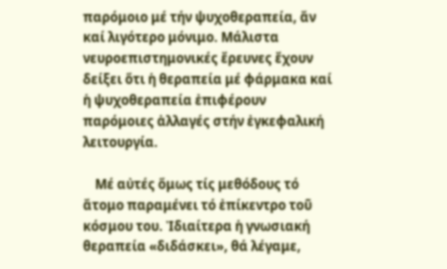παρόμοιο μέ τήν ψυχοθεραπεία, ἄν καί λιγότερο μόνιμο. Μάλιστα νευροεπιστημονικές ἔρευνες ἔχουν δείξει ὅτι ἡ θεραπεία μέ φάρμακα καί ἡ ψυχοθεραπεία ἐπιφέρουν παρόμοιες ἀλλαγές στήν ἐγκεφαλική λειτουργία.

    Μέ αὐτές ὅμως τίς μεθόδους τό ἄτομο παραμένει τό ἐπίκεντρο τοῦ κόσμου του. Ἰδιαίτερα ἡ γνωσιακή θεραπεία «διδάσκει», θά λέγαμε,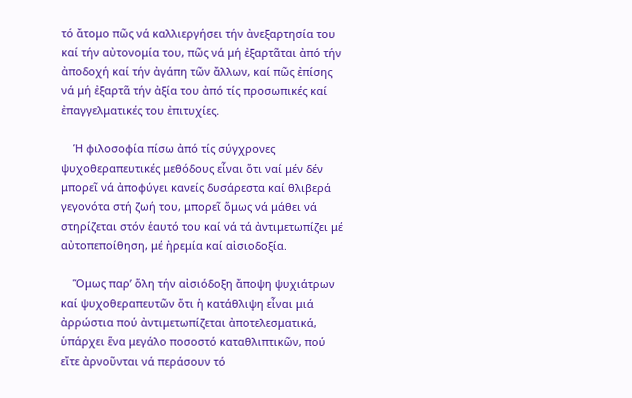τό ἄτομο πῶς νά καλλιεργήσει τήν ἀνεξαρτησία του καί τήν αὐτονομία του, πῶς νά μή ἐξαρτᾶται ἀπό τήν ἀποδοχή καί τήν ἀγάπη τῶν ἄλλων, καί πῶς ἐπίσης νά μή ἐξαρτᾶ τήν ἀξία του ἀπό τίς προσωπικές καί ἐπαγγελματικές του ἐπιτυχίες.

    Ἡ φιλοσοφία πίσω ἀπό τίς σύγχρονες ψυχοθεραπευτικές μεθόδους εἶναι ὅτι ναί μέν δέν μπορεῖ νά ἀποφύγει κανείς δυσάρεστα καί θλιβερά γεγονότα στή ζωή του, μπορεῖ ὅμως νά μάθει νά στηρίζεται στόν ἑαυτό του καί νά τά ἀντιμετωπίζει μέ αὐτοπεποίθηση, μέ ἠρεμία καί αἰσιοδοξία.

    Ὅμως παρ’ ὅλη τήν αἰσιόδοξη ἄποψη ψυχιάτρων καί ψυχοθεραπευτῶν ὅτι ἡ κατάθλιψη εἶναι μιά ἀρρώστια πού ἀντιμετωπίζεται ἀποτελεσματικά, ὑπάρχει ἕνα μεγάλο ποσοστό καταθλιπτικῶν, πού εἴτε ἀρνοῦνται νά περάσουν τό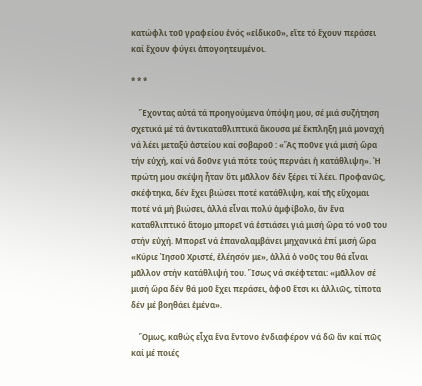κατώφλι τοῦ γραφείου ἑνός «εἰδικοῦ», εἴτε τό ἔχουν περάσει καί ἔχουν φύγει ἀπογοητευμένοι.

* * *

    Ἔχοντας αὐτά τά προηγούμενα ὑπόψη μου, σέ μιά συζήτηση σχετικά μέ τά ἀντικαταθλιπτικά ἄκουσα μέ ἔκπληξη μιά μοναχή νά λέει μεταξύ ἀστείου καί σοβαροῦ : «Ἄς ποῦνε γιά μισή ὥρα τήν εὐχή, καί νά δοῦνε γιά πότε τούς περνάει ἡ κατάθλιψη». Ἡ πρώτη μου σκέψη ἦταν ὅτι μᾶλλον δέν ξέρει τί λέει. Προφανῶς, σκέφτηκα, δέν ἔχει βιώσει ποτέ κατάθλιψη, καί τῆς εὔχομαι ποτέ νά μή βιώσει, ἀλλά εἶναι πολύ ἀμφίβολο, ἄν ἕνα καταθλιπτικό ἄτομο μπορεῖ νά ἑστιάσει γιά μισή ὥρα τό νοῦ του στήν εὐχή. Μπορεῖ νά ἐπαναλαμβάνει μηχανικά ἐπί μισή ὥρα «Κύριε Ἰησοῦ Χριστέ, ἐλέησόν με», ἀλλά ὁ νοῦς του θά εἶναι μᾶλλον στήν κατάθλιψή του. Ἴσως νά σκέφτεται: «μᾶλλον σέ μισή ὥρα δέν θά μοῦ ἔχει περάσει, ἀφοῦ ἔτσι κι ἀλλιῶς, τίποτα δέν μέ βοηθάει ἐμένα».

    Ὅμως, καθώς εἶχα ἕνα ἔντονο ἐνδιαφέρον νά δῶ ἄν καί πῶς καί μέ ποιές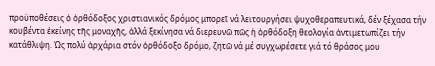προϋποθέσεις ὁ ὀρθόδοξος χριστιανικός δρόμος μπορεῖ νά λειτουργήσει ψυχοθεραπευτικά, δέν ξέχασα τήν κουβέντα ἐκείνης τῆς μοναχῆς, ἀλλά ξεκίνησα νά διερευνῶ πῶς ἡ ὀρθόδοξη θεολογία ἀντιμετωπίζει τήν κατάθλιψη. Ὡς πολύ ἀρχάρια στόν ὀρθόδοξο δρόμο, ζητῶ νά μέ συγχωρέσετε γιά τό θράσος μου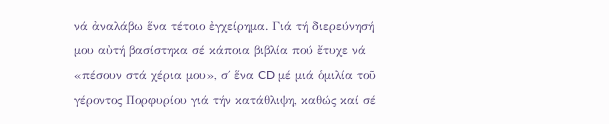νά ἀναλάβω ἕνα τέτοιο ἐγχείρημα. Γιά τή διερεύνησή μου αὐτή βασίστηκα σέ κάποια βιβλία πού ἔτυχε νά «πέσουν στά χέρια μου», σ΄ ἕνα CD μέ μιά ὁμιλία τοῦ γέροντος Πορφυρίου γιά τήν κατάθλιψη, καθώς καί σέ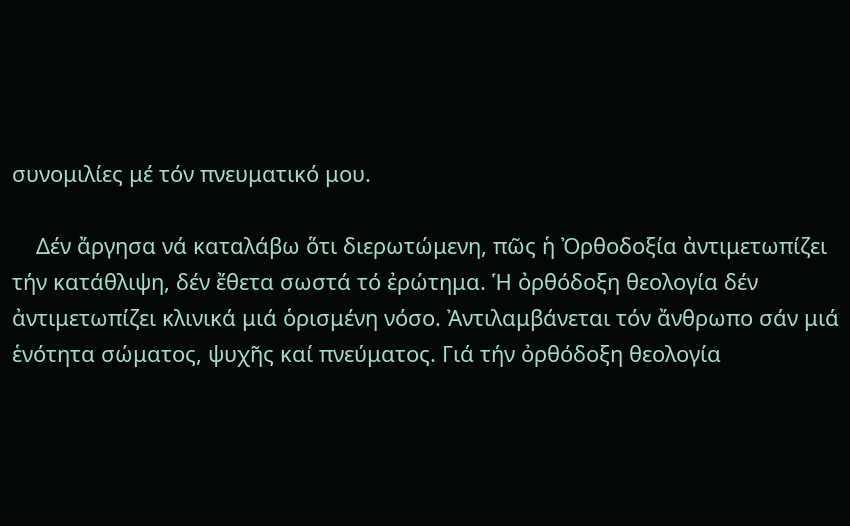συνομιλίες μέ τόν πνευματικό μου.

    Δέν ἄργησα νά καταλάβω ὅτι διερωτώμενη, πῶς ἡ Ὀρθοδοξία ἀντιμετωπίζει τήν κατάθλιψη, δέν ἔθετα σωστά τό ἐρώτημα. Ἡ ὀρθόδοξη θεολογία δέν ἀντιμετωπίζει κλινικά μιά ὁρισμένη νόσο. Ἀντιλαμβάνεται τόν ἄνθρωπο σάν μιά ἑνότητα σώματος, ψυχῆς καί πνεύματος. Γιά τήν ὀρθόδοξη θεολογία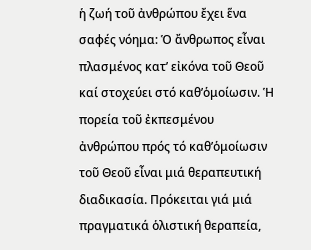ἡ ζωή τοῦ ἀνθρώπου ἔχει ἕνα σαφές νόημα: Ὁ ἄνθρωπος εἶναι πλασμένος κατ’ εἰκόνα τοῦ Θεοῦ καί στοχεύει στό καθ’ὁμοίωσιν. Ἡ πορεία τοῦ ἐκπεσμένου ἀνθρώπου πρός τό καθ’ὁμοίωσιν τοῦ Θεοῦ εἶναι μιά θεραπευτική διαδικασία. Πρόκειται γιά μιά πραγματικά ὁλιστική θεραπεία,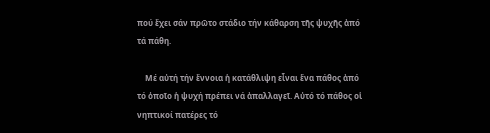πού ἔχει σάν πρῶτο στάδιο τήν κάθαρση τῆς ψυχῆς ἀπό τά πάθη.

    Μέ αὐτή τήν ἔννοια ἡ κατάθλιψη εἶναι ἕνα πάθος ἀπό τό ὁποῖο ἡ ψυχή πρέπει νά ἀπαλλαγεῖ. Αὐτό τό πάθος οἱ νηπτικοί πατέρες τό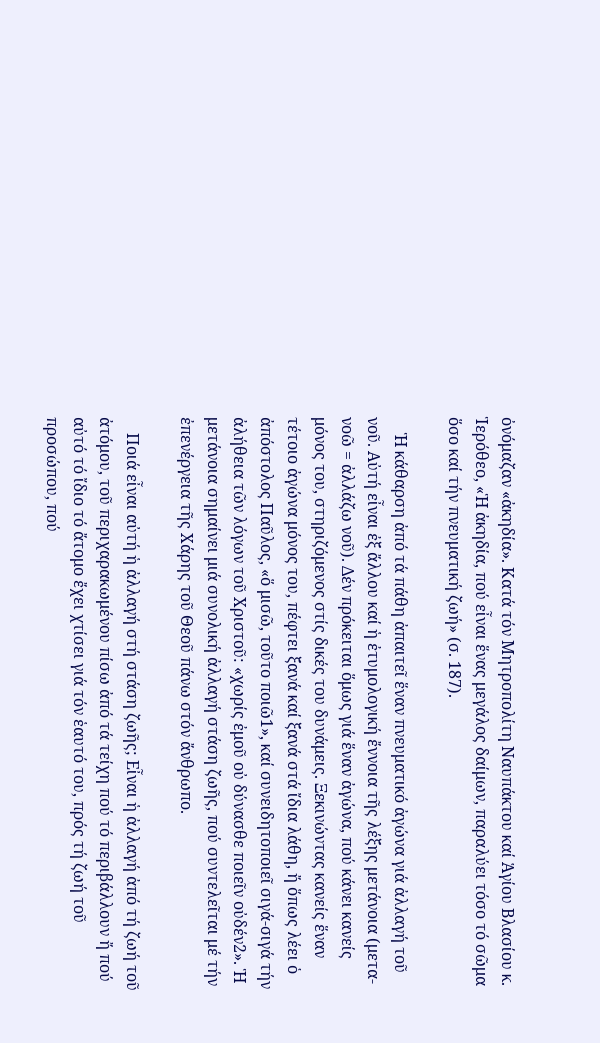ὀνόμαζαν «ἀκηδία». Κατά τόν Μητροπολίτη Ναυπάκτου καί Ἁγίου Βλασίου κ. Ἱερόθεο, «Ἡ ἀκηδία, πού εἶναι ἕνας μεγάλος δαίμων, παραλύει τόσο τό σῶμα ὅσο καί τήν πνευματική ζωή» (σ. 187).

    Ἡ κάθαρση ἀπό τά πάθη ἀπαιτεῖ ἕναν πνευματικό ἀγώνα γιά ἀλλαγή τοῦ νοῦ. Αὐτή εἶναι ἐξ ἄλλου καί ἡ ἐτυμολογική ἔννοια τῆς λέξης μετάνοια (μετα-νοῶ = ἀλλάζω νοῦ). Δέν πρόκειται ὅμως γιά ἕναν ἀγώνα, πού κάνει κανείς μόνος του, στηριζόμενος στίς δικές του δυνάμεις. Ξεκινώντας κανείς ἕναν τέτοιο ἀγώνα μόνος του, πέφτει ξανά καί ξανά στά ἴδια λάθη, ἤ ὅπως λέει ὁ ἀπόστολος Παῦλος, «ὅ μισῶ, τοῦτο ποιῶ1», καί συνειδητοποιεῖ σιγά-σιγά τήν ἀλήθεια τῶν λόγων τοῦ Χριστοῦ: «χωρίς ἐμοῦ οὐ δύνασθε ποιεῖν οὐδέν2». Ἡ μετάνοια σημαίνει μιά συνολική ἀλλαγή στάση ζωῆς, πού συντελεῖται μέ τήν ἐπενέργεια τῆς Χάρης τοῦ Θεοῦ πάνω στόν ἄνθρωπο.

    Ποιά εἶναι αὐτή ἡ ἀλλαγή στή στάση ζωῆς; Εἶναι ἡ ἀλλαγή ἀπό τή ζωή τοῦ ἀτόμου, τοῦ περιχαρακωμένου πίσω ἀπό τά τείχη πού τό περιβάλλουν ἤ πού αὐτό τό ἴδιο τό ἄτομο ἔχει χτίσει γιά τόν ἑαυτό του, πρός τή ζωή τοῦ προσώπου, πού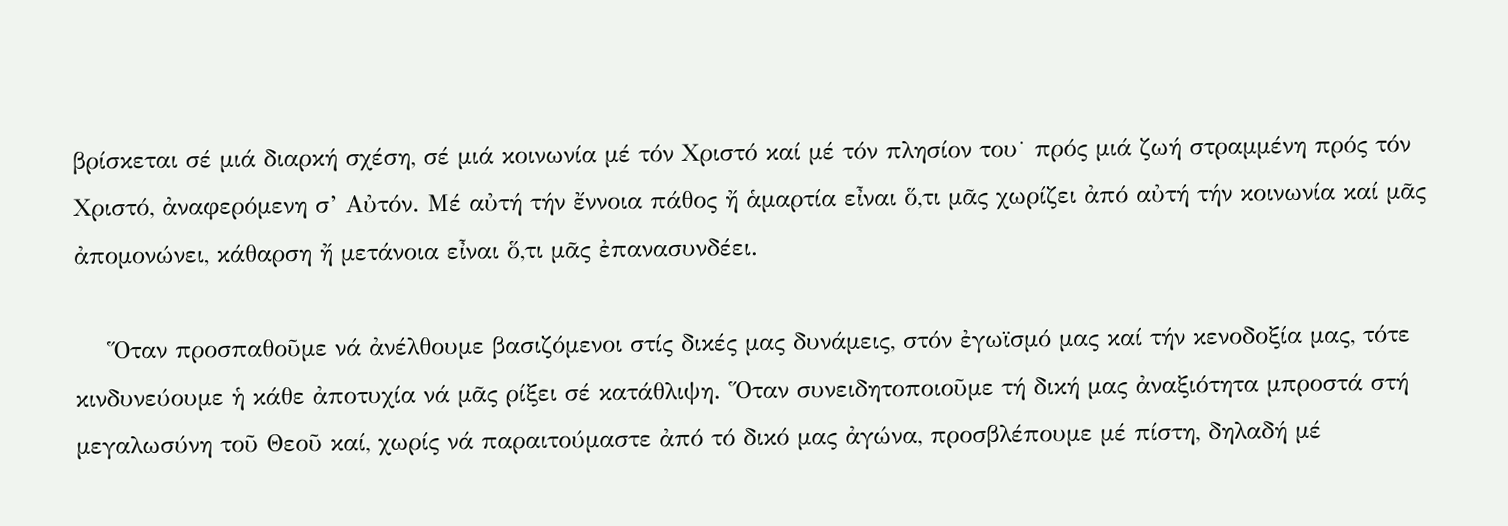βρίσκεται σέ μιά διαρκή σχέση, σέ μιά κοινωνία μέ τόν Χριστό καί μέ τόν πλησίον του˙ πρός μιά ζωή στραμμένη πρός τόν Χριστό, ἀναφερόμενη σ’ Αὐτόν. Μέ αὐτή τήν ἔννοια πάθος ἤ ἁμαρτία εἶναι ὅ,τι μᾶς χωρίζει ἀπό αὐτή τήν κοινωνία καί μᾶς ἀπομονώνει, κάθαρση ἤ μετάνοια εἶναι ὅ,τι μᾶς ἐπανασυνδέει.

    Ὅταν προσπαθοῦμε νά ἀνέλθουμε βασιζόμενοι στίς δικές μας δυνάμεις, στόν ἐγωϊσμό μας καί τήν κενοδοξία μας, τότε κινδυνεύουμε ἡ κάθε ἀποτυχία νά μᾶς ρίξει σέ κατάθλιψη. Ὅταν συνειδητοποιοῦμε τή δική μας ἀναξιότητα μπροστά στή μεγαλωσύνη τοῦ Θεοῦ καί, χωρίς νά παραιτούμαστε ἀπό τό δικό μας ἀγώνα, προσβλέπουμε μέ πίστη, δηλαδή μέ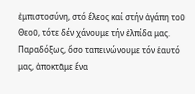ἐμπιστοσύνη, στό ἔλεος καί στήν ἀγάπη τοῦ Θεοῦ, τότε δέν χάνουμε τήν ἐλπίδα μας. Παραδόξως, ὅσο ταπεινώνουμε τόν ἑαυτό μας, ἀποκτᾶμε ἕνα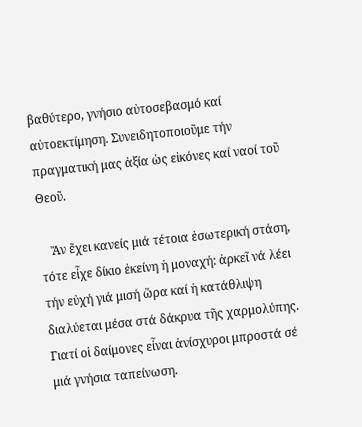βαθύτερο, γνήσιο αὐτοσεβασμό καί αὐτοεκτίμηση. Συνειδητοποιοῦμε τήν πραγματική μας ἀξία ὡς εἰκόνες καί ναοί τοῦ Θεοῦ.

    Ἄν ἔχει κανείς μιά τέτοια ἐσωτερική στάση, τότε εἶχε δίκιο ἐκείνη ἡ μοναχή: ἀρκεῖ νά λέει τήν εὐχή γιά μισή ὥρα καί ἡ κατάθλιψη διαλύεται μέσα στά δάκρυα τῆς χαρμολύπης. Γιατί οἱ δαίμονες εἶναι ἀνίσχυροι μπροστά σέ μιά γνήσια ταπείνωση.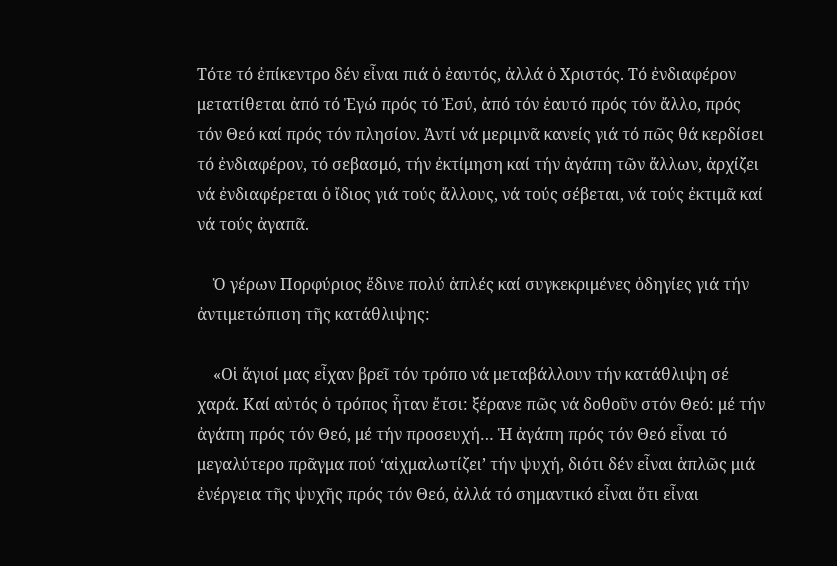Τότε τό ἐπίκεντρο δέν εἶναι πιά ὁ ἑαυτός, ἀλλά ὁ Χριστός. Τό ἐνδιαφέρον μετατίθεται ἀπό τό Ἐγώ πρός τό Ἐσύ, ἀπό τόν ἑαυτό πρός τόν ἄλλο, πρός τόν Θεό καί πρός τόν πλησίον. Ἀντί νά μεριμνᾶ κανείς γιά τό πῶς θά κερδίσει τό ἐνδιαφέρον, τό σεβασμό, τήν ἐκτίμηση καί τήν ἀγάπη τῶν ἄλλων, ἀρχίζει νά ἐνδιαφέρεται ὁ ἴδιος γιά τούς ἄλλους, νά τούς σέβεται, νά τούς ἐκτιμᾶ καί νά τούς ἀγαπᾶ.

    Ὁ γέρων Πορφύριος ἔδινε πολύ ἁπλές καί συγκεκριμένες ὁδηγίες γιά τήν ἀντιμετώπιση τῆς κατάθλιψης:

    «Οἱ ἅγιοί μας εἶχαν βρεῖ τόν τρόπο νά μεταβάλλουν τήν κατάθλιψη σέ χαρά. Καί αὐτός ὁ τρόπος ἦταν ἔτσι: ξέρανε πῶς νά δοθοῦν στόν Θεό: μέ τήν ἀγάπη πρός τόν Θεό, μέ τήν προσευχή… Ἡ ἀγάπη πρός τόν Θεό εἶναι τό μεγαλύτερο πρᾶγμα πού ‘αἰχμαλωτίζει’ τήν ψυχή, διότι δέν εἶναι ἁπλῶς μιά ἐνέργεια τῆς ψυχῆς πρός τόν Θεό, ἀλλά τό σημαντικό εἶναι ὅτι εἶναι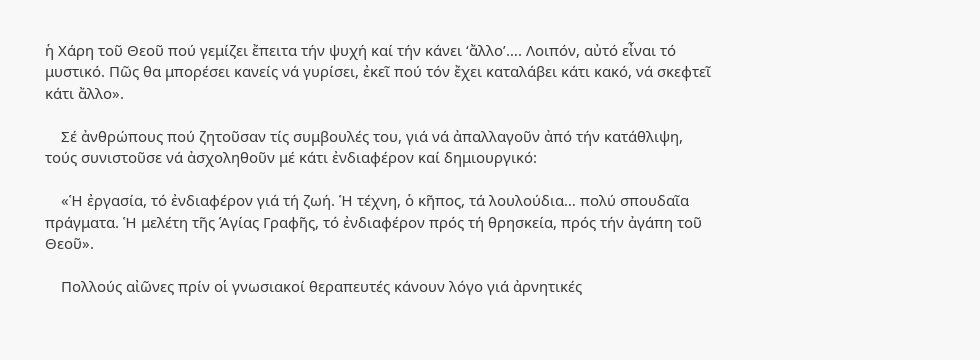ἡ Χάρη τοῦ Θεοῦ πού γεμίζει ἔπειτα τήν ψυχή καί τήν κάνει ‘ἄλλο’…. Λοιπόν, αὐτό εἶναι τό μυστικό. Πῶς θα μπορέσει κανείς νά γυρίσει, ἐκεῖ πού τόν ἔχει καταλάβει κάτι κακό, νά σκεφτεῖ κάτι ἄλλο».

    Σέ ἀνθρώπους πού ζητοῦσαν τίς συμβουλές του, γιά νά ἀπαλλαγοῦν ἀπό τήν κατάθλιψη, τούς συνιστοῦσε νά ἀσχοληθοῦν μέ κάτι ἐνδιαφέρον καί δημιουργικό:

    «Ἡ ἐργασία, τό ἐνδιαφέρον γιά τή ζωή. Ἡ τέχνη, ὁ κῆπος, τά λουλούδια… πολύ σπουδαῖα πράγματα. Ἡ μελέτη τῆς Ἁγίας Γραφῆς, τό ἐνδιαφέρον πρός τή θρησκεία, πρός τήν ἀγάπη τοῦ Θεοῦ».

    Πολλούς αἰῶνες πρίν οἱ γνωσιακοί θεραπευτές κάνουν λόγο γιά ἀρνητικές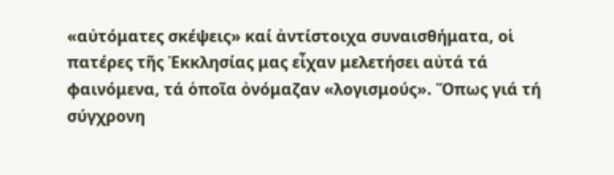«αὐτόματες σκέψεις» καί ἀντίστοιχα συναισθήματα, οἱ πατέρες τῆς Ἐκκλησίας μας εἶχαν μελετήσει αὐτά τά φαινόμενα, τά ὁποῖα ὀνόμαζαν «λογισμούς». Ὅπως γιά τή σύγχρονη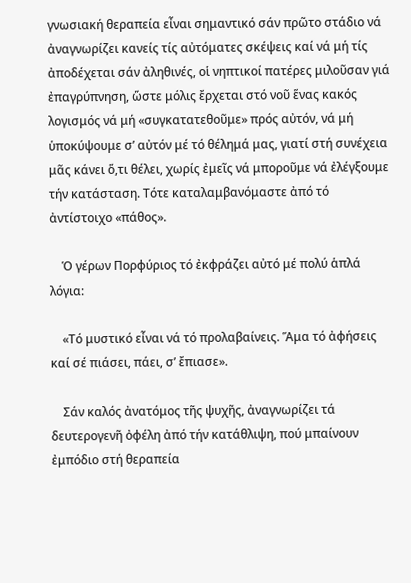γνωσιακή θεραπεία εἶναι σημαντικό σάν πρῶτο στάδιο νά ἀναγνωρίζει κανείς τίς αὐτόματες σκέψεις καί νά μή τίς ἀποδέχεται σάν ἀληθινές, οἱ νηπτικοί πατέρες μιλοῦσαν γιά ἐπαγρύπνηση, ὥστε μόλις ἔρχεται στό νοῦ ἕνας κακός λογισμός νά μή «συγκατατεθοῦμε» πρός αὐτόν, νά μή ὑποκύψουμε σ’ αὐτόν μέ τό θέλημά μας, γιατί στή συνέχεια μᾶς κάνει ὅ,τι θέλει, χωρίς ἐμεῖς νά μποροῦμε νά ἐλέγξουμε τήν κατάσταση. Τότε καταλαμβανόμαστε ἀπό τό ἀντίστοιχο «πάθος».

    Ὁ γέρων Πορφύριος τό ἐκφράζει αὐτό μέ πολύ ἁπλά λόγια:

    «Τό μυστικό εἶναι νά τό προλαβαίνεις. Ἅμα τό ἀφήσεις καί σέ πιάσει, πάει, σ’ ἔπιασε».

    Σάν καλός ἀνατόμος τῆς ψυχῆς, ἀναγνωρίζει τά δευτερογενῆ ὀφέλη ἀπό τήν κατάθλιψη, πού μπαίνουν ἐμπόδιο στή θεραπεία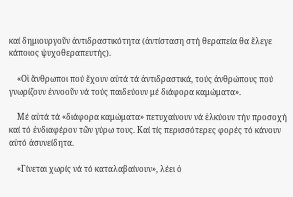καί δημιουργοῦν ἀντιδραστικότητα (ἀντίσταση στή θεραπεία θα ἔλεγε κάποιος ψυχοθεραπευτής).

    «Οἱ ἄνθρωποι πού ἔχουν αὐτά τά ἀντιδραστικά, τούς ἀνθρώπους πού γνωρίζουν ἐννοοῦν νά τούς παιδεύουν μέ διάφορα καμώματα».

    Μέ αὐτά τά «διάφορα καμώματα» πετυχαίνουν νά ἑλκύουν τήν προσοχή καί τό ἐνδιαφέρον τῶν γύρω τους. Καί τίς περισσότερες φορές τό κάνουν αὐτό ἀσυνείδητα.

    «Γίνεται χωρίς νά τό καταλαβαίνουν», λέει ὁ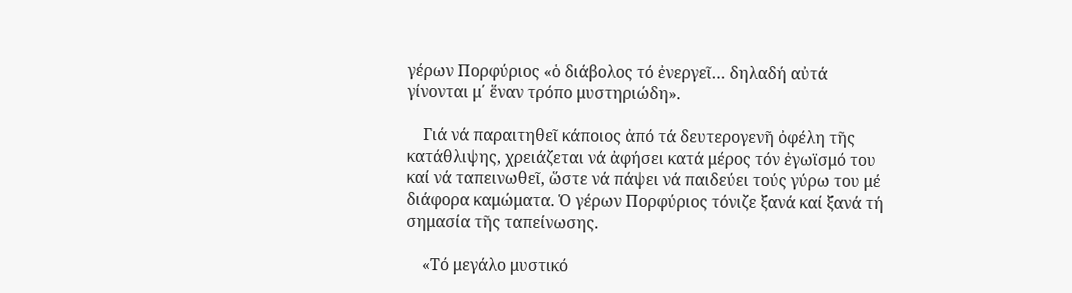γέρων Πορφύριος «ὁ διάβολος τό ἐνεργεῖ… δηλαδή αὐτά γίνονται μ΄ ἕναν τρόπο μυστηριώδη».

    Γιά νά παραιτηθεῖ κάποιος ἀπό τά δευτερογενῆ ὀφέλη τῆς κατάθλιψης, χρειάζεται νά ἀφήσει κατά μέρος τόν ἐγωϊσμό του καί νά ταπεινωθεῖ, ὥστε νά πάψει νά παιδεύει τούς γύρω του μέ διάφορα καμώματα. Ὁ γέρων Πορφύριος τόνιζε ξανά καί ξανά τή σημασία τῆς ταπείνωσης.

    «Τό μεγάλο μυστικό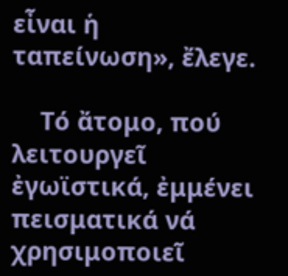εἶναι ἡ ταπείνωση», ἔλεγε.

    Τό ἄτομο, πού λειτουργεῖ ἐγωϊστικά, ἐμμένει πεισματικά νά χρησιμοποιεῖ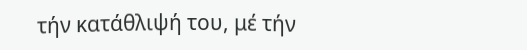τήν κατάθλιψή του, μέ τήν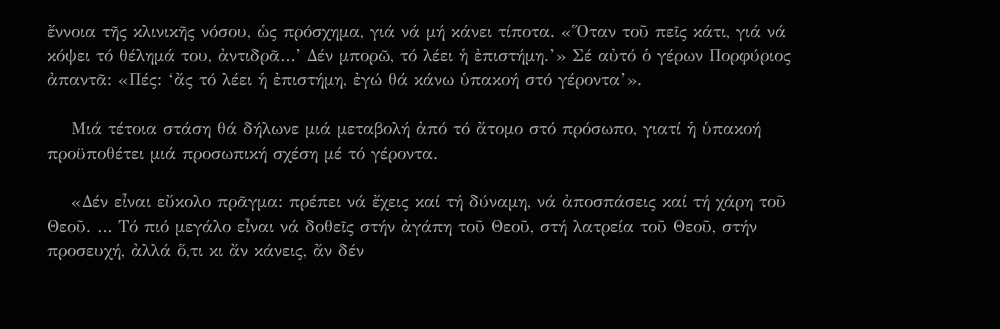ἔννοια τῆς κλινικῆς νόσου, ὡς πρόσχημα, γιά νά μή κάνει τίποτα. «Ὅταν τοῦ πεῖς κάτι, γιά νά κόψει τό θέλημά του, ἀντιδρᾶ…’ Δέν μπορῶ, τό λέει ἡ ἐπιστήμη.’» Σέ αὐτό ὁ γέρων Πορφύριος ἀπαντᾶ: «Πές: ‘ἄς τό λέει ἡ ἐπιστήμη, ἐγώ θά κάνω ὑπακοή στό γέροντα’».

    Μιά τέτοια στάση θά δήλωνε μιά μεταβολή ἀπό τό ἄτομο στό πρόσωπο, γιατί ἡ ὑπακοή προϋποθέτει μιά προσωπική σχέση μέ τό γέροντα.

    «Δέν εἶναι εὔκολο πρᾶγμα: πρέπει νά ἔχεις καί τή δύναμη, νά ἀποσπάσεις καί τή χάρη τοῦ Θεοῦ. … Τό πιό μεγάλο εἶναι νά δοθεῖς στήν ἀγάπη τοῦ Θεοῦ, στή λατρεία τοῦ Θεοῦ, στήν προσευχή, ἀλλά ὅ,τι κι ἄν κάνεις, ἄν δέν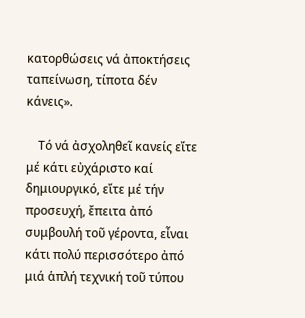κατορθώσεις νά ἀποκτήσεις ταπείνωση, τίποτα δέν κάνεις».

    Τό νά ἀσχοληθεῖ κανείς εἴτε μέ κάτι εὐχάριστο καί δημιουργικό, εἴτε μέ τήν προσευχή, ἔπειτα ἀπό συμβουλή τοῦ γέροντα, εἶναι κάτι πολύ περισσότερο ἀπό μιά ἁπλή τεχνική τοῦ τύπου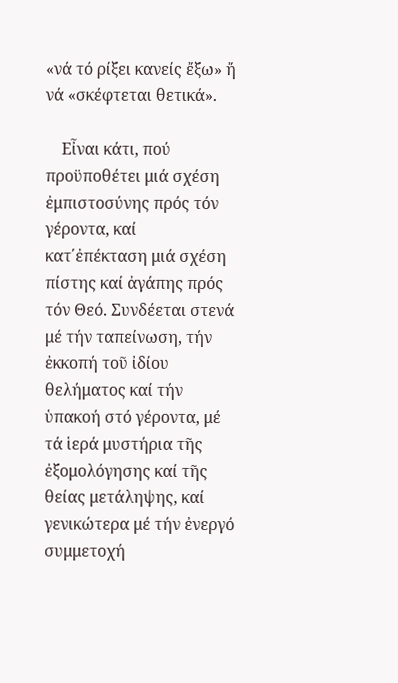«νά τό ρίξει κανείς ἔξω» ἤ νά «σκέφτεται θετικά».

    Εἶναι κάτι, πού προϋποθέτει μιά σχέση ἐμπιστοσύνης πρός τόν γέροντα, καί κατ΄ἐπέκταση μιά σχέση πίστης καί ἀγάπης πρός τόν Θεό. Συνδέεται στενά μέ τήν ταπείνωση, τήν ἐκκοπή τοῦ ἰδίου θελήματος καί τήν ὑπακοή στό γέροντα, μέ τά ἱερά μυστήρια τῆς ἐξομολόγησης καί τῆς θείας μετάληψης, καί γενικώτερα μέ τήν ἐνεργό συμμετοχή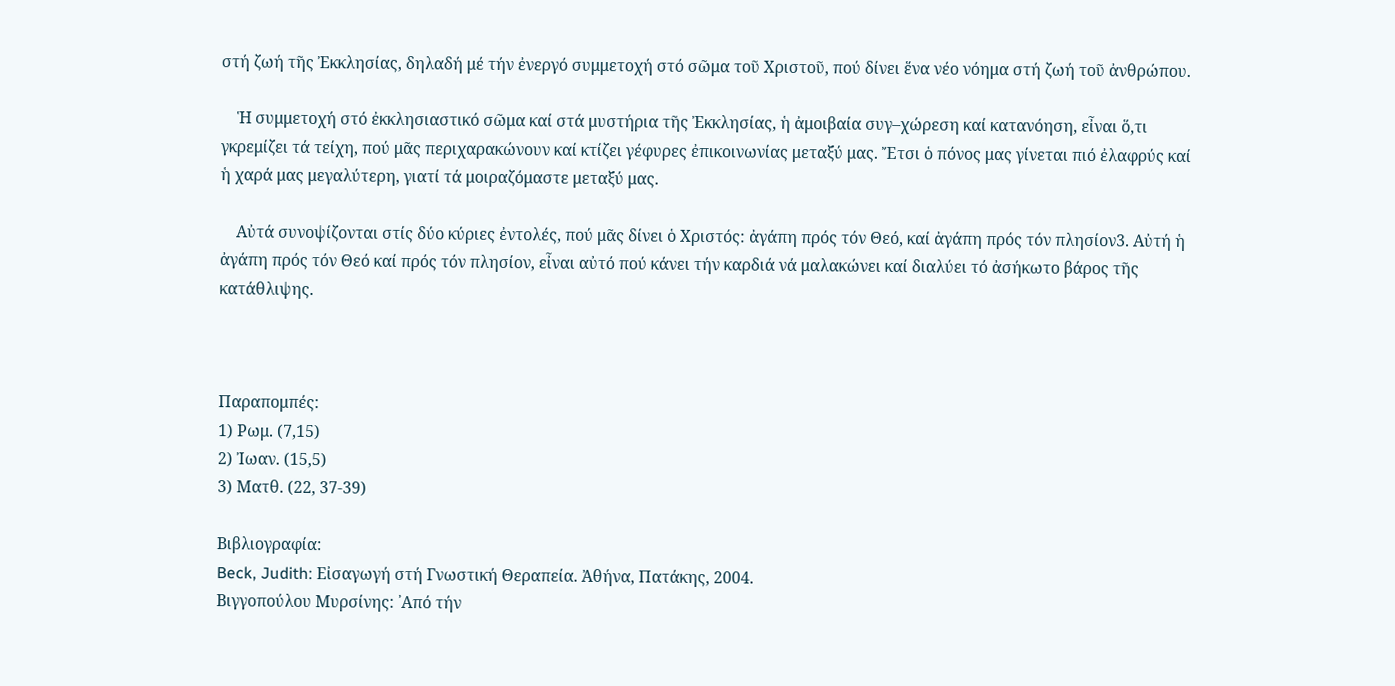στή ζωή τῆς Ἐκκλησίας, δηλαδή μέ τήν ἐνεργό συμμετοχή στό σῶμα τοῦ Χριστοῦ, πού δίνει ἕνα νέο νόημα στή ζωή τοῦ ἀνθρώπου.

    Ἡ συμμετοχή στό ἐκκλησιαστικό σῶμα καί στά μυστήρια τῆς Ἐκκλησίας, ἡ ἀμοιβαία συγ–χώρεση καί κατανόηση, εἶναι ὅ,τι γκρεμίζει τά τείχη, πού μᾶς περιχαρακώνουν καί κτίζει γέφυρες ἐπικοινωνίας μεταξύ μας. Ἔτσι ὁ πόνος μας γίνεται πιό ἐλαφρύς καί ἡ χαρά μας μεγαλύτερη, γιατί τά μοιραζόμαστε μεταξύ μας.

    Αὐτά συνοψίζονται στίς δύο κύριες ἐντολές, πού μᾶς δίνει ὁ Χριστός: ἀγάπη πρός τόν Θεό, καί ἀγάπη πρός τόν πλησίον3. Αὐτή ἡ ἀγάπη πρός τόν Θεό καί πρός τόν πλησίον, εἶναι αὐτό πού κάνει τήν καρδιά νά μαλακώνει καί διαλύει τό ἀσήκωτο βάρος τῆς κατάθλιψης.



Παραπομπές:
1) Ρωμ. (7,15)
2) Ἰωαν. (15,5)
3) Ματθ. (22, 37-39)

Βιβλιογραφία:
Beck, Judith: Εἰσαγωγή στή Γνωστική Θεραπεία. Ἀθήνα, Πατάκης, 2004.
Βιγγοπούλου Μυρσίνης: ᾽Από τήν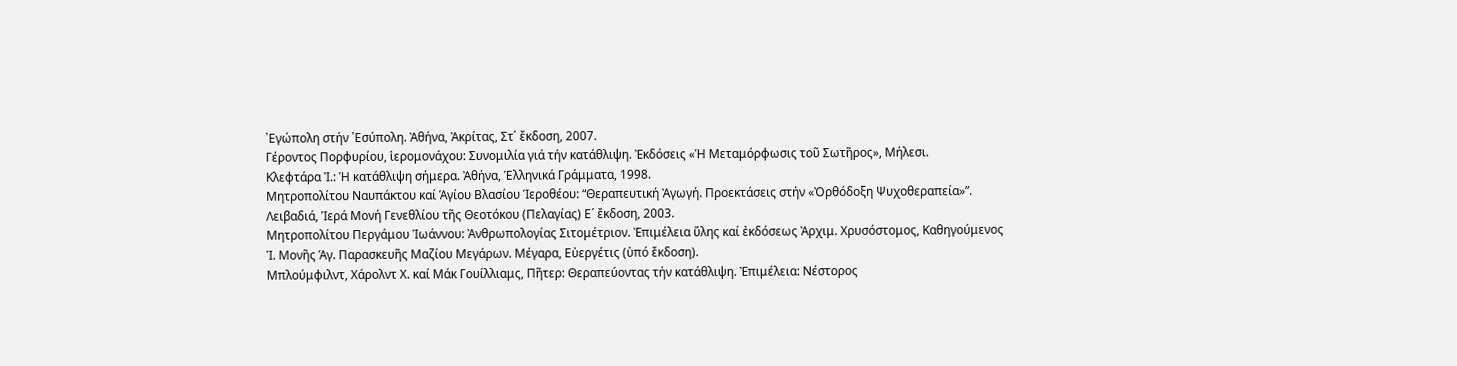᾽Εγώπολη στήν ᾽Εσύπολη. Ἀθήνα, Ἀκρίτας, Στ΄ ἔκδοση, 2007.
Γέροντος Πορφυρίου, ἱερομονάχου: Συνομιλία γιά τήν κατάθλιψη. Ἐκδόσεις «Ἡ Μεταμόρφωσις τοῦ Σωτῆρος», Μήλεσι.
Κλεφτάρα Ἰ.: Ἡ κατάθλιψη σήμερα. Ἀθήνα, Ἑλληνικά Γράμματα, 1998.
Μητροπολίτου Ναυπάκτου καί Ἁγίου Βλασίου Ἱεροθέου: “Θεραπευτική Ἀγωγή. Προεκτάσεις στήν «Ὀρθόδοξη Ψυχοθεραπεία»”.
Λειβαδιά, Ἱερά Μονή Γενεθλίου τῆς Θεοτόκου (Πελαγίας) Ε´ ἔκδοση, 2003.
Μητροπολίτου Περγάμου Ἰωάννου: Ἀνθρωπολογίας Σιτομέτριον. Ἐπιμέλεια ὕλης καί ἐκδόσεως Ἀρχιμ. Χρυσόστομος, Καθηγούμενος Ἱ. Μονῆς Ἁγ. Παρασκευῆς Μαζίου Μεγάρων. Μέγαρα, Εὐεργέτις (ὑπό ἔκδοση).
Μπλούμφιλντ, Χάρολντ Χ. καί Μάκ Γουίλλιαμς, Πῆτερ: Θεραπεύοντας τήν κατάθλιψη. Ἐπιμέλεια: Νέστορος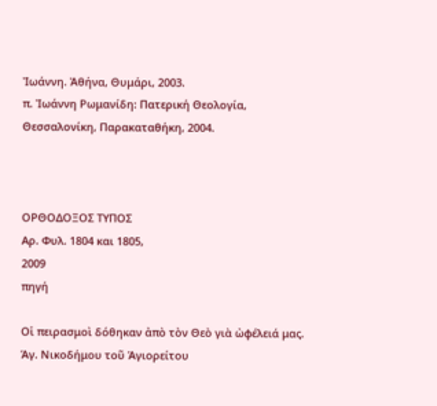Ἰωάννη. Ἀθήνα, Θυμάρι, 2003.
π. Ἰωάννη Ρωμανίδη: Πατερική Θεολογία, Θεσσαλονίκη, Παρακαταθήκη, 2004.



ΟΡΘΟΔΟΞΟΣ ΤΥΠΟΣ
Αρ. Φυλ. 1804 και 1805,
2009
πηγή

Οἱ πειρασμοὶ δόθηκαν ἀπὸ τὸν Θεὸ γιὰ ὠφέλειά μας. Ἁγ. Νικοδήμου τοῦ Ἁγιορείτου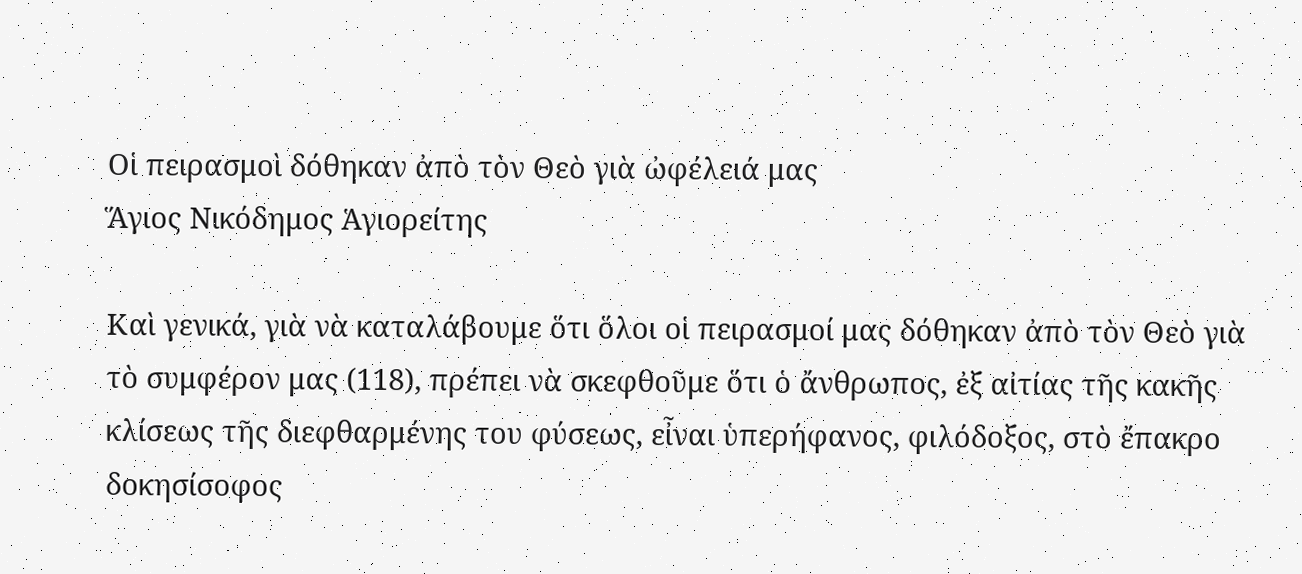Οἱ πειρασμοὶ δόθηκαν ἀπὸ τὸν Θεὸ γιὰ ὠφέλειά μας
Ἅγιος Νικόδημος Ἁγιορείτης

Καὶ γενικά, γιὰ νὰ καταλάβουμε ὅτι ὅλοι οἱ πειρασμοί μας δόθηκαν ἀπὸ τὸν Θεὸ γιὰ τὸ συμφέρον μας (118), πρέπει νὰ σκεφθοῦμε ὅτι ὁ ἄνθρωπος, ἐξ αἰτίας τῆς κακῆς κλίσεως τῆς διεφθαρμένης του φύσεως, εἶναι ὑπερήφανος, φιλόδοξος, στὸ ἔπακρο δοκησίσοφος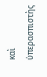καὶ ὑπερασπιστὴς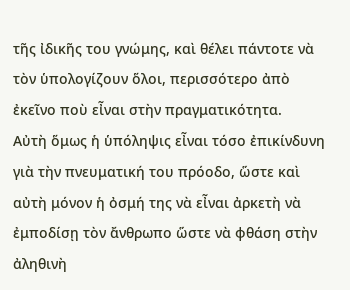τῆς ἰδικῆς του γνώμης, καὶ θέλει πάντοτε νὰ τὸν ὑπολογίζουν ὅλοι, περισσότερο ἀπὸ ἐκεῖνο ποὺ εἶναι στὴν πραγματικότητα.
Αὐτὴ ὅμως ἡ ὑπόληψις εἶναι τόσο ἐπικίνδυνη γιὰ τὴν πνευματική του πρόοδο, ὥστε καὶ αὐτὴ μόνον ἡ ὀσμή της νὰ εἶναι ἀρκετὴ νὰ ἐμποδίσῃ τὸν ἄνθρωπο ὥστε νὰ φθάση στὴν ἀληθινὴ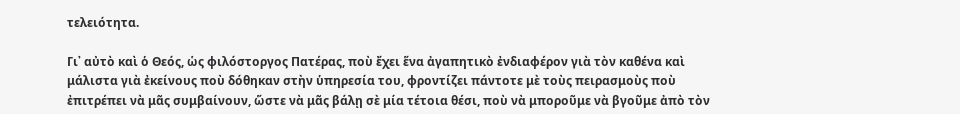τελειότητα.

Γι᾿ αὐτὸ καὶ ὁ Θεός, ὡς φιλόστοργος Πατέρας, ποὺ ἔχει ἕνα ἀγαπητικὸ ἐνδιαφέρον γιὰ τὸν καθένα καὶ μάλιστα γιὰ ἐκείνους ποὺ δόθηκαν στὴν ὑπηρεσία του, φροντίζει πάντοτε μὲ τοὺς πειρασμοὺς ποὺ ἐπιτρέπει νὰ μᾶς συμβαίνουν, ὥστε νὰ μᾶς βάλῃ σὲ μία τέτοια θέσι, ποὺ νὰ μποροῦμε νὰ βγοῦμε ἀπὸ τὸν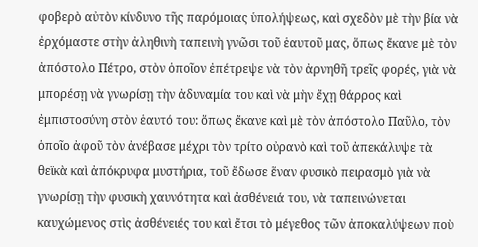φοβερὸ αὐτὸν κίνδυνο τῆς παρόμοιας ὑπολήψεως, καὶ σχεδὸν μὲ τὴν βία νὰ ἐρχόμαστε στὴν ἀληθινὴ ταπεινὴ γνῶσι τοῦ ἑαυτοῦ μας, ὅπως ἔκανε μὲ τὸν ἀπόστολο Πέτρο, στὸν ὁποῖον ἐπέτρεψε νὰ τὸν ἀρνηθῆ τρεῖς φορές, γιὰ νὰ μπορέσῃ νὰ γνωρίσῃ τὴν ἀδυναμία του καὶ νὰ μὴν ἔχῃ θάρρος καὶ ἐμπιστοσύνη στὸν ἑαυτό του: ὅπως ἔκανε καὶ μὲ τὸν ἀπόστολο Παῦλο, τὸν ὁποῖο ἀφοῦ τὸν ἀνέβασε μέχρι τὸν τρίτο οὐρανὸ καὶ τοῦ ἀπεκάλυψε τὰ θεϊκὰ καὶ ἀπόκρυφα μυστήρια, τοῦ ἔδωσε ἕναν φυσικὸ πειρασμὸ γιὰ νὰ γνωρίσῃ τὴν φυσικὴ χαυνότητα καὶ ἀσθένειά του, νὰ ταπεινώνεται καυχώμενος στὶς ἀσθένειές του καὶ ἔτσι τὸ μέγεθος τῶν ἀποκαλύψεων ποὺ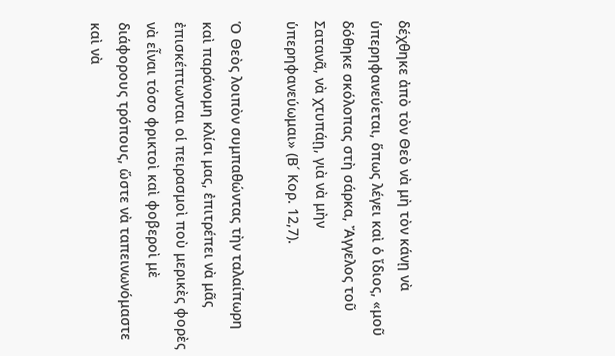δέχθηκε ἀπὸ τὸν Θεὸ νὰ μὴ τὸν κάνῃ νὰ ὑπερηφανεύεται, ὅπως λέγει καὶ ὁ ἴδιος, «μοῦ δόθηκε σκόλοπας στὴ σάρκα, Ἄγγελος τοῦ Σατανᾶ, νὰ χτυπάῃ, γιὰ νὰ μὴν ὑπερηφανεύωμαι» (Β´ Κορ. 12,7).

Ὁ Θεὸς λοιπὸν συμπαθώντας τὴν ταλαίπωρη καὶ παράνομη κλίσι μας, ἐπιτρέπει νὰ μᾶς ἐπισκέπτωνται οἱ πειρασμοὶ ποὺ μερικὲς φορὲς νὰ εἶναι τόσο φρικτοὶ καὶ φοβεροὶ μὲ διάφορους τρόπους, ὥστε νὰ ταπεινωνόμαστε καὶ νὰ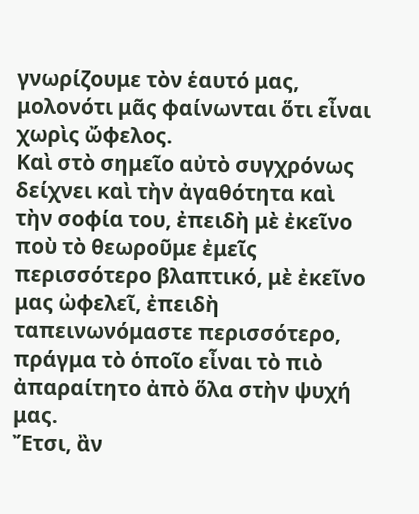γνωρίζουμε τὸν ἑαυτό μας, μολονότι μᾶς φαίνωνται ὅτι εἶναι χωρὶς ὤφελος.
Καὶ στὸ σημεῖο αὐτὸ συγχρόνως δείχνει καὶ τὴν ἀγαθότητα καὶ τὴν σοφία του, ἐπειδὴ μὲ ἐκεῖνο ποὺ τὸ θεωροῦμε ἐμεῖς περισσότερο βλαπτικό, μὲ ἐκεῖνο μας ὠφελεῖ, ἐπειδὴ ταπεινωνόμαστε περισσότερο, πράγμα τὸ ὁποῖο εἶναι τὸ πιὸ ἀπαραίτητο ἀπὸ ὅλα στὴν ψυχή μας.
Ἔτσι, ἂν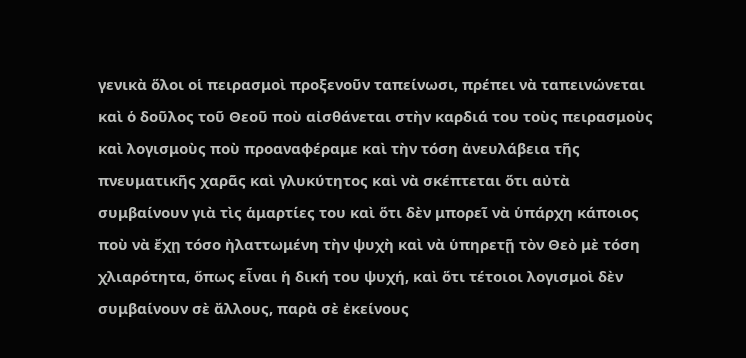γενικὰ ὅλοι οἱ πειρασμοὶ προξενοῦν ταπείνωσι, πρέπει νὰ ταπεινώνεται καὶ ὁ δοῦλος τοῦ Θεοῦ ποὺ αἰσθάνεται στὴν καρδιά του τοὺς πειρασμοὺς καὶ λογισμοὺς ποὺ προαναφέραμε καὶ τὴν τόση ἀνευλάβεια τῆς πνευματικῆς χαρᾶς καὶ γλυκύτητος καὶ νὰ σκέπτεται ὅτι αὐτὰ συμβαίνουν γιὰ τὶς ἁμαρτίες του καὶ ὅτι δὲν μπορεῖ νὰ ὑπάρχη κάποιος ποὺ νὰ ἔχῃ τόσο ἠλαττωμένη τὴν ψυχὴ καὶ νὰ ὑπηρετῇ τὸν Θεὸ μὲ τόση χλιαρότητα, ὅπως εἶναι ἡ δική του ψυχή, καὶ ὅτι τέτοιοι λογισμοὶ δὲν συμβαίνουν σὲ ἄλλους, παρὰ σὲ ἐκείνους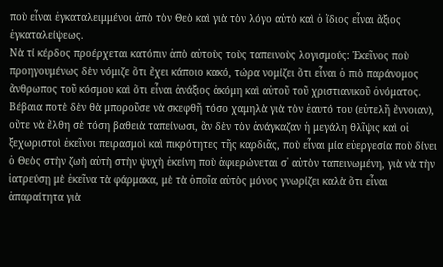ποὺ εἶναι ἐγκαταλειμμένοι ἀπὸ τὸν Θεὸ καὶ γιὰ τὸν λόγο αὐτὸ καὶ ὁ ἴδιος εἶναι ἄξιος ἐγκαταλείψεως.
Νὰ τί κέρδος προέρχεται κατόπιν ἀπὸ αὐτοὺς τοὺς ταπεινοὺς λογισμούς: Ἐκεῖνος ποὺ προηγουμένως δὲν νόμιζε ὅτι ἔχει κάποιο κακό, τώρα νομίζει ὅτι εἶναι ὁ πιὸ παράνομος ἄνθρωπος τοῦ κόσμου καὶ ὅτι εἶναι ἀνάξιος ἀκόμη καὶ αὐτοῦ τοῦ χριστιανικοῦ ὀνόματος. Βέβαια ποτὲ δὲν θὰ μποροῦσε νὰ σκεφθῆ τόσο χαμηλὰ γιὰ τὸν ἑαυτό του (εὐτελῆ ἔννοιαν), οὔτε νὰ ἔλθη σὲ τόση βαθειὰ ταπείνωσι, ἂν δὲν τὸν ἀνάγκαζαν ἡ μεγάλη θλῖψις καὶ οἱ ξεχωριστοὶ ἐκεῖνοι πειρασμοὶ καὶ πικρότητες τῆς καρδιᾶς, ποὺ εἶναι μία εὐεργεσία ποὺ δίνει ὁ Θεὸς στὴν ζωὴ αὐτὴ στὴν ψυχὴ ἐκείνη ποὺ ἀφιερώνεται σ᾿ αὐτὸν ταπεινωμένη, γιὰ νὰ τὴν ἰατρεύσῃ μὲ ἐκεῖνα τὰ φάρμακα, μὲ τὰ ὁποῖα αὐτὸς μόνος γνωρίζει καλὰ ὅτι εἶναι ἀπαραίτητα γιὰ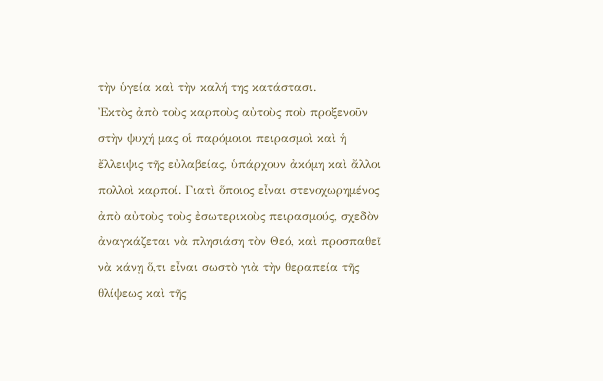τὴν ὑγεία καὶ τὴν καλή της κατάστασι.
Ἐκτὸς ἀπὸ τοὺς καρποὺς αὐτοὺς ποὺ προξενοῦν στὴν ψυχή μας οἱ παρόμοιοι πειρασμοὶ καὶ ἡ ἔλλειψις τῆς εὐλαβείας, ὑπάρχουν ἀκόμη καὶ ἄλλοι πολλοὶ καρποί. Γιατὶ ὅποιος εἶναι στενοχωρημένος ἀπὸ αὐτοὺς τοὺς ἐσωτερικοὺς πειρασμούς, σχεδὸν ἀναγκάζεται νὰ πλησιάση τὸν Θεό, καὶ προσπαθεῖ νὰ κάνῃ ὅ,τι εἶναι σωστὸ γιὰ τὴν θεραπεία τῆς θλίψεως καὶ τῆς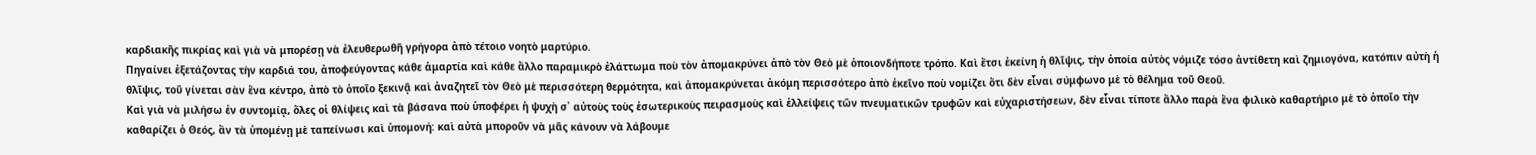καρδιακῆς πικρίας καὶ γιὰ νὰ μπορέσῃ νὰ ἐλευθερωθῆ γρήγορα ἀπὸ τέτοιο νοητὸ μαρτύριο.
Πηγαίνει ἐξετάζοντας τὴν καρδιά του, ἀποφεύγοντας κάθε ἁμαρτία καὶ κάθε ἄλλο παραμικρὸ ἐλάττωμα ποὺ τὸν ἀπομακρύνει ἀπὸ τὸν Θεὸ μὲ ὁποιονδήποτε τρόπο. Καὶ ἔτσι ἐκείνη ἡ θλῖψις, τὴν ὁποία αὐτὸς νόμιζε τόσο ἀντίθετη καὶ ζημιογόνα, κατόπιν αὐτὴ ἡ θλῖψις, τοῦ γίνεται σὰν ἕνα κέντρο, ἀπὸ τὸ ὁποῖο ξεκινᾷ καὶ ἀναζητεῖ τὸν Θεὸ μὲ περισσότερη θερμότητα, καὶ ἀπομακρύνεται ἀκόμη περισσότερο ἀπὸ ἐκεῖνο ποὺ νομίζει ὅτι δὲν εἶναι σύμφωνο μὲ τὸ θέλημα τοῦ Θεοῦ.
Καὶ γιὰ νὰ μιλήσω ἐν συντομίᾳ, ὅλες οἱ θλίψεις καὶ τὰ βάσανα ποὺ ὑποφέρει ἡ ψυχὴ σ᾿ αὐτοὺς τοὺς ἐσωτερικοὺς πειρασμοὺς καὶ ἐλλείψεις τῶν πνευματικῶν τρυφῶν καὶ εὐχαριστήσεων, δὲν εἶναι τίποτε ἄλλο παρὰ ἕνα φιλικὸ καθαρτήριο μὲ τὸ ὁποῖο τὴν καθαρίζει ὁ Θεός, ἂν τὰ ὑπομένῃ μὲ ταπείνωσι καὶ ὑπομονή: καὶ αὐτὰ μποροῦν νὰ μᾶς κάνουν νὰ λάβουμε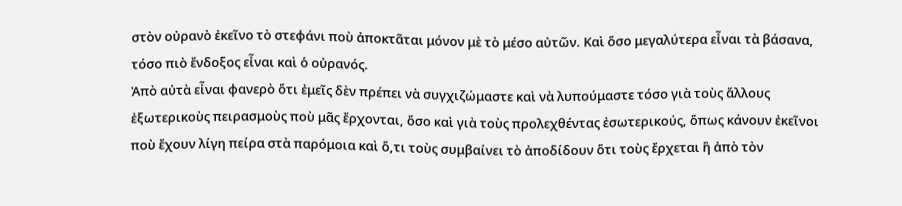στὸν οὐρανὸ ἐκεῖνο τὸ στεφάνι ποὺ ἀποκτᾶται μόνον μὲ τὸ μέσο αὐτῶν. Καὶ ὅσο μεγαλύτερα εἶναι τὰ βάσανα, τόσο πιὸ ἔνδοξος εἶναι καὶ ὁ οὐρανός.
Ἀπὸ αὐτὰ εἶναι φανερὸ ὅτι ἐμεῖς δὲν πρέπει νὰ συγχιζώμαστε καὶ νὰ λυπούμαστε τόσο γιὰ τοὺς ἄλλους ἐξωτερικοὺς πειρασμοὺς ποὺ μᾶς ἔρχονται, ὅσο καὶ γιὰ τοὺς προλεχθέντας ἐσωτερικούς, ὅπως κάνουν ἐκεῖνοι ποὺ ἔχουν λίγη πείρα στὰ παρόμοια καὶ ὅ,τι τοὺς συμβαίνει τὸ ἀποδίδουν ὅτι τοὺς ἔρχεται ἢ ἀπὸ τὸν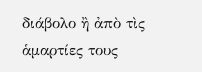διάβολο ἢ ἀπὸ τὶς ἁμαρτίες τους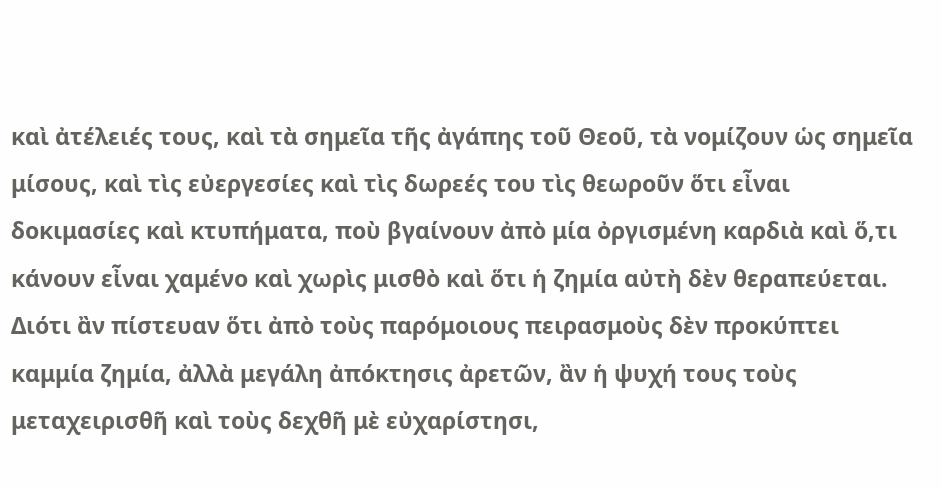καὶ ἀτέλειές τους, καὶ τὰ σημεῖα τῆς ἀγάπης τοῦ Θεοῦ, τὰ νομίζουν ὡς σημεῖα μίσους, καὶ τὶς εὐεργεσίες καὶ τὶς δωρεές του τὶς θεωροῦν ὅτι εἶναι δοκιμασίες καὶ κτυπήματα, ποὺ βγαίνουν ἀπὸ μία ὀργισμένη καρδιὰ καὶ ὅ,τι κάνουν εἶναι χαμένο καὶ χωρὶς μισθὸ καὶ ὅτι ἡ ζημία αὐτὴ δὲν θεραπεύεται.
Διότι ἂν πίστευαν ὅτι ἀπὸ τοὺς παρόμοιους πειρασμοὺς δὲν προκύπτει καμμία ζημία, ἀλλὰ μεγάλη ἀπόκτησις ἀρετῶν, ἂν ἡ ψυχή τους τοὺς μεταχειρισθῆ καὶ τοὺς δεχθῆ μὲ εὐχαρίστησι,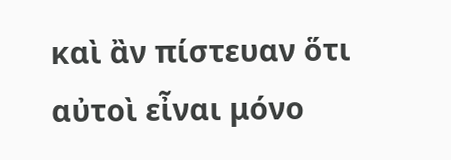καὶ ἂν πίστευαν ὅτι αὐτοὶ εἶναι μόνο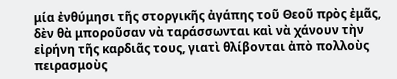μία ἐνθύμησι τῆς στοργικῆς ἀγάπης τοῦ Θεοῦ πρὸς ἐμᾶς, δὲν θὰ μποροῦσαν νὰ ταράσσωνται καὶ νὰ χάνουν τὴν εἰρήνη τῆς καρδιᾶς τους, γιατὶ θλίβονται ἀπὸ πολλοὺς πειρασμοὺς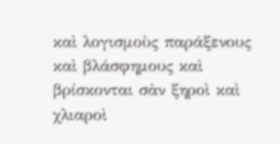καὶ λογισμοὺς παράξενους καὶ βλάσφημους καὶ βρίσκονται σὰν ξηροὶ καὶ χλιαροὶ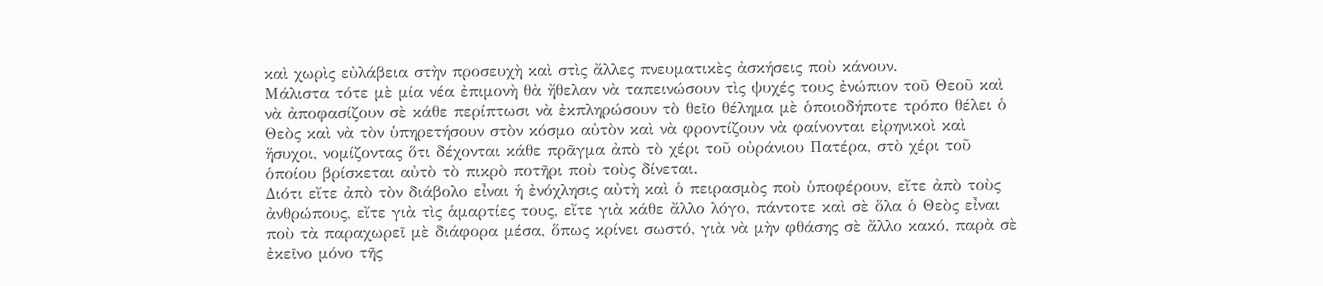καὶ χωρὶς εὐλάβεια στὴν προσευχὴ καὶ στὶς ἄλλες πνευματικὲς ἀσκήσεις ποὺ κάνουν.
Μάλιστα τότε μὲ μία νέα ἐπιμονὴ θὰ ἤθελαν νὰ ταπεινώσουν τὶς ψυχές τους ἐνώπιον τοῦ Θεοῦ καὶ νὰ ἀποφασίζουν σὲ κάθε περίπτωσι νὰ ἐκπληρώσουν τὸ θεῖο θέλημα μὲ ὁποιοδήποτε τρόπο θέλει ὁ Θεὸς καὶ νὰ τὸν ὑπηρετήσουν στὸν κόσμο αὐτὸν καὶ νὰ φροντίζουν νὰ φαίνονται εἰρηνικοὶ καὶ ἥσυχοι, νομίζοντας ὅτι δέχονται κάθε πρᾶγμα ἀπὸ τὸ χέρι τοῦ οὐράνιου Πατέρα, στὸ χέρι τοῦ ὁποίου βρίσκεται αὐτὸ τὸ πικρὸ ποτῆρι ποὺ τοὺς δίνεται.
Διότι εἴτε ἀπὸ τὸν διάβολο εἶναι ἡ ἐνόχλησις αὐτὴ καὶ ὁ πειρασμὸς ποὺ ὑποφέρουν, εἴτε ἀπὸ τοὺς ἀνθρώπους, εἴτε γιὰ τὶς ἁμαρτίες τους, εἴτε γιὰ κάθε ἄλλο λόγο, πάντοτε καὶ σὲ ὅλα ὁ Θεὸς εἶναι ποὺ τὰ παραχωρεῖ μὲ διάφορα μέσα, ὅπως κρίνει σωστό, γιὰ νὰ μὴν φθάσης σὲ ἄλλο κακό, παρὰ σὲ ἐκεῖνο μόνο τῆς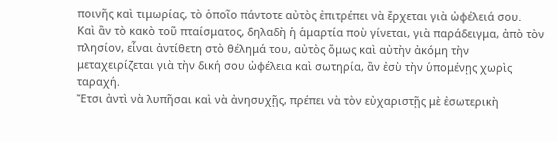ποινῆς καὶ τιμωρίας, τὸ ὁποῖο πάντοτε αὐτὸς ἐπιτρέπει νὰ ἔρχεται γιὰ ὠφέλειά σου.
Καὶ ἂν τὸ κακὸ τοῦ πταίσματος, δηλαδὴ ἡ ἁμαρτία ποὺ γίνεται, γιὰ παράδειγμα, ἀπὸ τὸν πλησίον, εἶναι ἀντίθετη στὸ θέλημά του, αὐτὸς ὅμως καὶ αὐτὴν ἀκόμη τὴν μεταχειρίζεται γιὰ τὴν δική σου ὠφέλεια καὶ σωτηρία, ἂν ἐσὺ τὴν ὑπομένῃς χωρὶς ταραχή.
Ἔτσι ἀντὶ νὰ λυπῆσαι καὶ νὰ ἀνησυχῇς, πρέπει νὰ τὸν εὐχαριστῇς μὲ ἐσωτερικὴ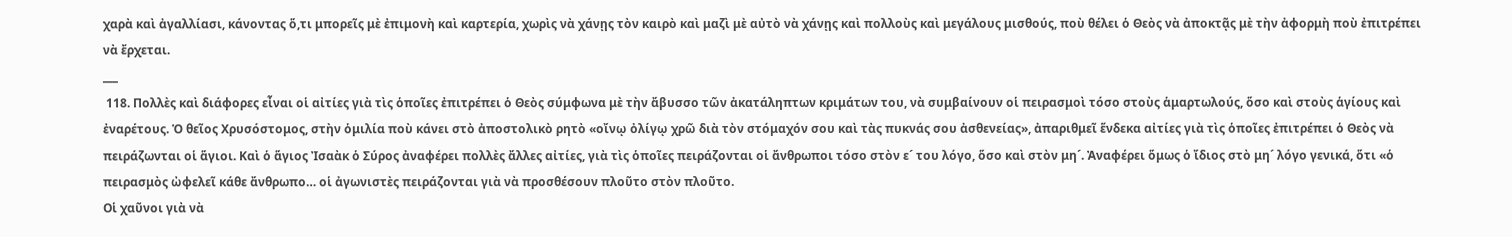χαρὰ καὶ ἀγαλλίασι, κάνοντας ὅ,τι μπορεῖς μὲ ἐπιμονὴ καὶ καρτερία, χωρὶς νὰ χάνῃς τὸν καιρὸ καὶ μαζὶ μὲ αὐτὸ νὰ χάνῃς καὶ πολλοὺς καὶ μεγάλους μισθούς, ποὺ θέλει ὁ Θεὸς νὰ ἀποκτᾷς μὲ τὴν ἀφορμὴ ποὺ ἐπιτρέπει νὰ ἔρχεται.
___
 118. Πολλὲς καὶ διάφορες εἶναι οἱ αἰτίες γιὰ τὶς ὁποῖες ἐπιτρέπει ὁ Θεὸς σύμφωνα μὲ τὴν ἄβυσσο τῶν ἀκατάληπτων κριμάτων του, νὰ συμβαίνουν οἱ πειρασμοὶ τόσο στοὺς ἁμαρτωλούς, ὅσο καὶ στοὺς ἁγίους καὶ ἐναρέτους. Ὁ θεῖος Χρυσόστομος, στὴν ὁμιλία ποὺ κάνει στὸ ἀποστολικὸ ρητὸ «οἴνῳ ὀλίγῳ χρῶ διὰ τὸν στόμαχόν σου καὶ τὰς πυκνάς σου ἀσθενείας», ἀπαριθμεῖ ἕνδεκα αἰτίες γιὰ τὶς ὁποῖες ἐπιτρέπει ὁ Θεὸς νὰ πειράζωνται οἱ ἅγιοι. Καὶ ὁ ἅγιος Ἰσαὰκ ὁ Σύρος ἀναφέρει πολλὲς ἄλλες αἰτίες, γιὰ τὶς ὁποῖες πειράζονται οἱ ἄνθρωποι τόσο στὸν ε´ του λόγο, ὅσο καὶ στὸν μη´. Ἀναφέρει ὅμως ὁ ἴδιος στὸ μη´ λόγο γενικά, ὅτι «ὁ πειρασμὸς ὠφελεῖ κάθε ἄνθρωπο… οἱ ἀγωνιστὲς πειράζονται γιὰ νὰ προσθέσουν πλοῦτο στὸν πλοῦτο.
Οἱ χαῦνοι γιὰ νὰ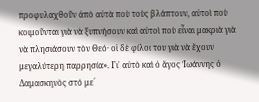προφυλαχθοῦν ἀπὸ αὐτὰ ποὺ τοὺς βλάπτουν, αὐτοὶ ποὺ κοιμοῦνται γιὰ νὰ ξυπνήσουν καὶ αὐτοὶ ποὺ εἶναι μακριὰ γιὰ νὰ πλησιάσουν τὸν Θεό· οἱ δὲ φίλοι του γιὰ νὰ ἔχουν μεγαλύτερη παρρησία». Γι᾿ αὐτὸ καὶ ὁ ἄγος Ἰωάννης ὁ Δαμασκηνὸς στό με´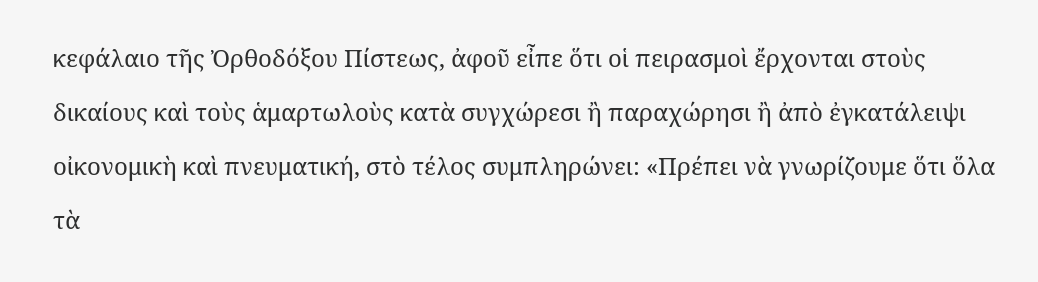κεφάλαιο τῆς Ὀρθοδόξου Πίστεως, ἀφοῦ εἶπε ὅτι οἱ πειρασμοὶ ἔρχονται στοὺς δικαίους καὶ τοὺς ἁμαρτωλοὺς κατὰ συγχώρεσι ἢ παραχώρησι ἢ ἀπὸ ἐγκατάλειψι οἰκονομικὴ καὶ πνευματική, στὸ τέλος συμπληρώνει: «Πρέπει νὰ γνωρίζουμε ὅτι ὅλα τὰ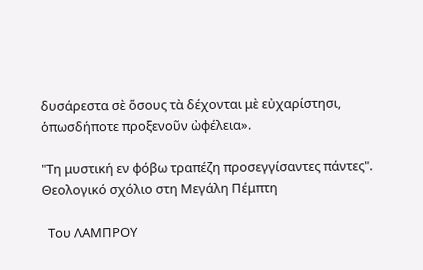δυσάρεστα σὲ ὅσους τὰ δέχονται μὲ εὐχαρίστησι, ὁπωσδήποτε προξενοῦν ὠφέλεια».

"Τη μυστική εν φόβω τραπέζη προσεγγίσαντες πάντες". Θεολογικό σχόλιο στη Μεγάλη Πέμπτη

  Του ΛΑΜΠΡΟΥ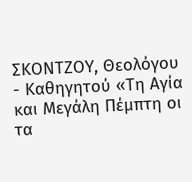ΣΚΟΝΤΖΟΥ, Θεολόγου - Καθηγητού «Τη Αγία και Μεγάλη Πέμπτη οι τα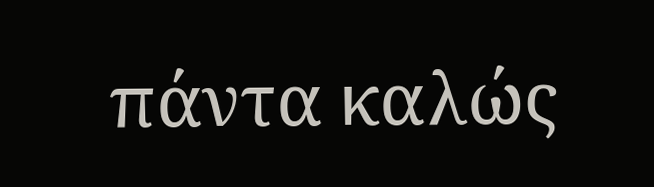πάντα καλώς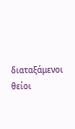διαταξάμενοι θείοι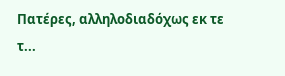Πατέρες, αλληλοδιαδόχως εκ τε τ...